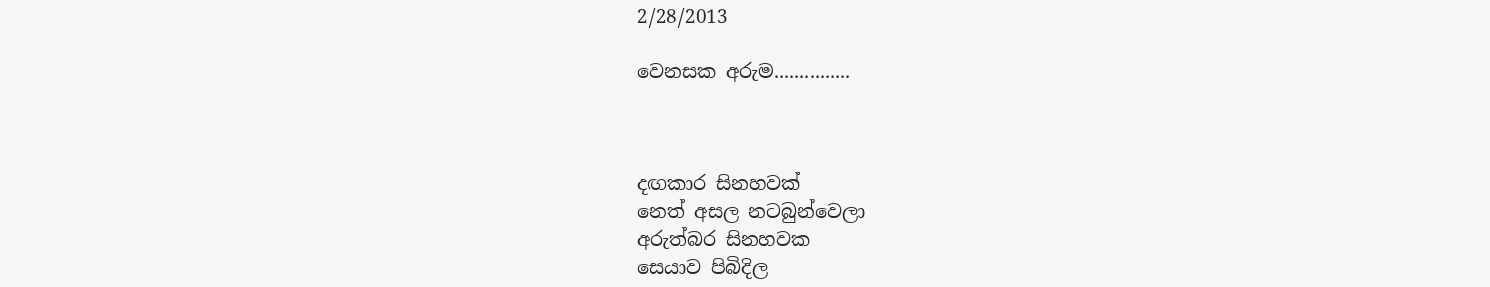2/28/2013

වෙනසක අරුම...............



දඟකාර සිනහවක්
නෙත් අසල නටබුන්වෙලා
අරුත්බර සිනහවක
සෙයාව පිබිදිල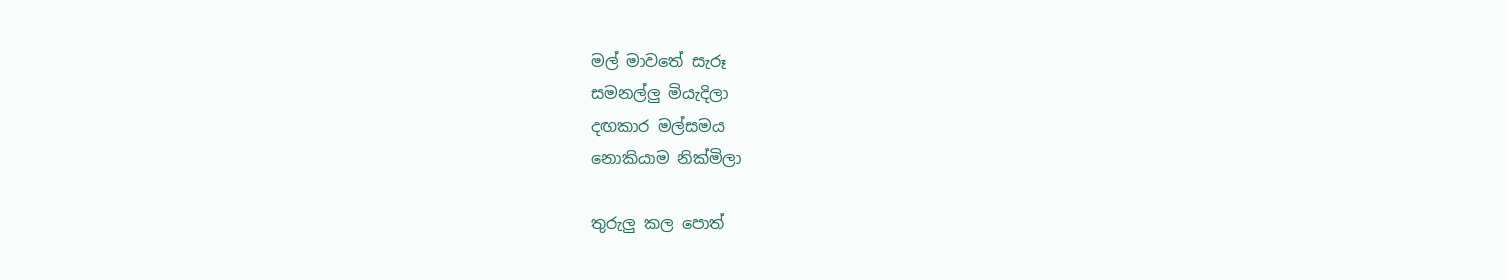මල් මාවතේ සැරූ
සමනල්ලු මියැදිලා
දඟකාර මල්සමය
නොකියාම නික්මිලා

තුරුලු කල පොත්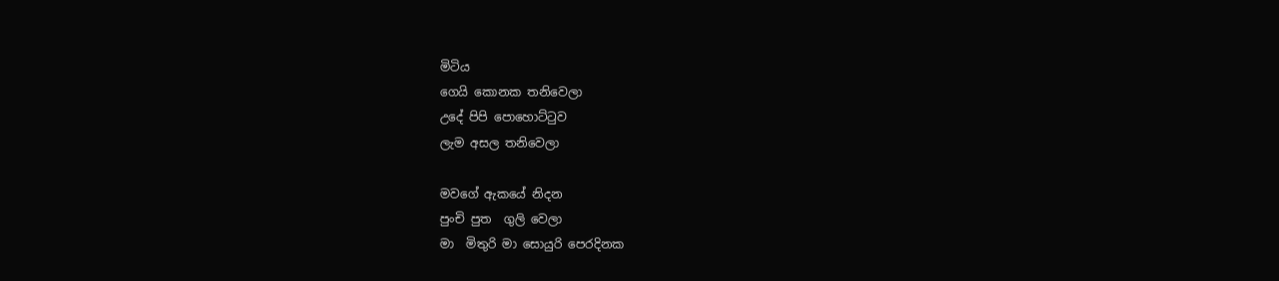මිටිය
ගෙයි කොනක තනිවෙලා
උදේ පිපි පොහොට්ටුව
ලැම අසල තනිවෙලා

මවගේ ඇකයේ නිදන
පුංචි පුත  ගුලි වෙලා
මා  මිතුරි මා සොයුරි පෙරදිනක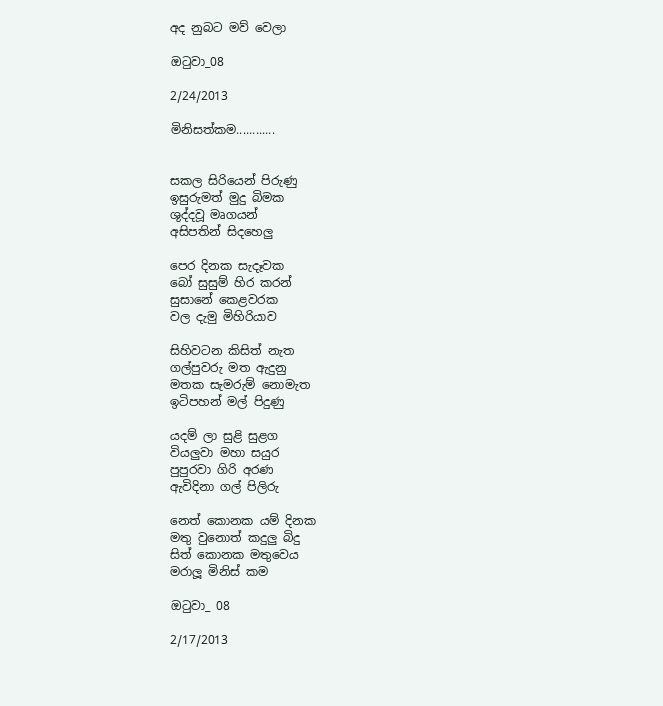අද නුබට මව් වෙලා

ඔටුවා_08

2/24/2013

මිනිසත්කම............


සකල සිරියෙන් පිරුණු
ඉසුරුමත් මුදු බිමක
ශුද්දවූ මෘගයන්
අසිපතින් සිදහෙලු

පෙර දිනක සැදෑවක
බෝ සුසුම් හිර කරන්
සුසානේ කෙළවරක
වල දැමු මිහිරියාව

සිහිවටන කිසිත් නැත
ගල්පුවරු මත ඇදුනු
මතක සැමරුම් නොමැත
ඉටිපහන් මල් පිදුණු

යදම් ලා සුළි සුළග
වියලුවා මහා සයුර
පුපුරවා ගිරි අරණ
ඇවිදිනා ගල් පිලිරු

නෙත් කොනක යම් දිනක
මතු වුනොත් කදුලු බිදු
සිත් කොනක මතුවෙය
මරාලූ මිනිස් කම

ඔටුවා_ 08

2/17/2013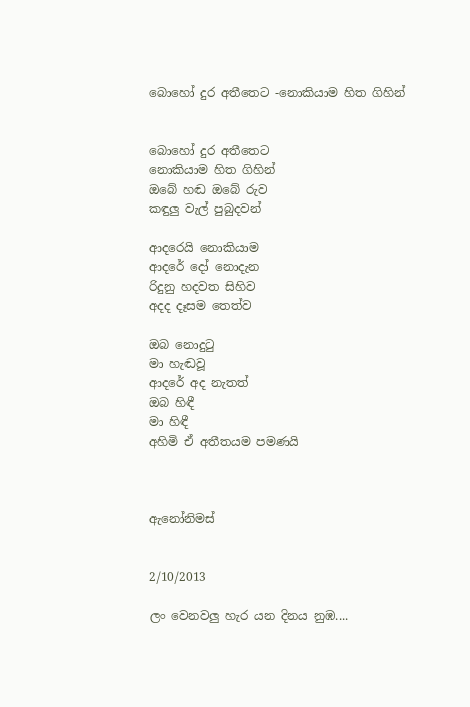බොහෝ දුර අතීතෙට -නොකියාම හිත ගිහින්


බොහෝ දුර අතීතෙට
නොකියාම හිත ගිහින්
ඔබේ හඬ ඔබේ රුව
කඳුලු වැල් පුබුදවන්

ආදරෙයි නොකියාම
ආදරේ දෝ නොදැන
රිදුනු හදවත සිහිව
අදද දෑසම තෙත්ව

ඔබ නොදුටු
මා හැඬවූ
ආදරේ අද නැතත්
ඔබ හිඳී
මා හිඳී
අහිමි ඒ අතීතයම පමණයි



ඇනෝනිමස්


2/10/2013

ලං වෙනවලු හැර යන දිනය නුඹ....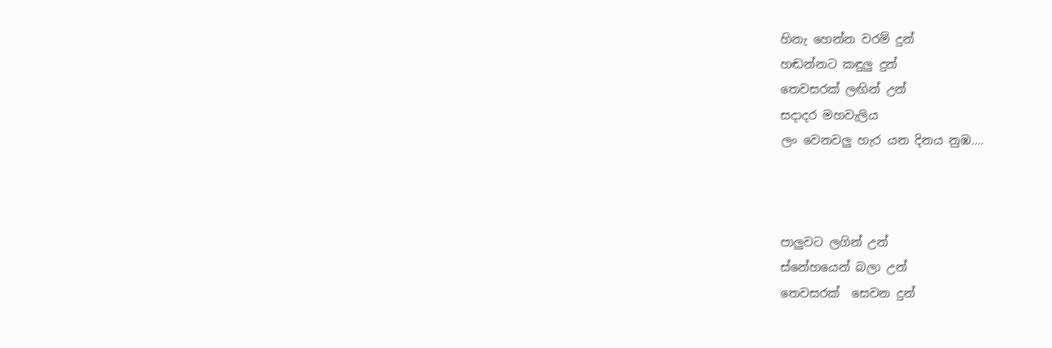හිනැ හෙන්න වරම් දුන්
හඬන්නට කඳුලු දුන්
තෙවසරක් ලඟින් උන්
සදාදර මහවැලිය
ලං වෙනවලු හැර යන දිනය නුඹ....



පාලුවට ලගින් උන්
ස්නේහයෙන් බලා උන්
තෙවසරක්  සෙවන දුන්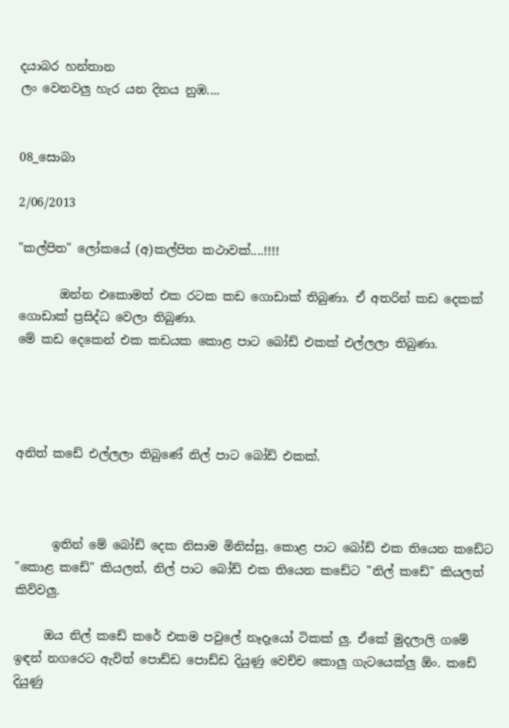දයාබර හන්තාන
ලං වෙනවලු හැර යන දිනය නුඹ....


08_සොබා

2/06/2013

"කල්පිත" ලෝකයේ (අ)කල්පිත කථාවක්....!!!!

       ඔන්න එකොමත් එක රටක කඩ ගොඩාක් තිබුණා. ඒ අතරින් කඩ දෙකක් ගොඩාක් ප්‍රසිද්ධ වෙලා තිබුණා.
මේ කඩ දෙකෙන් එක කඩයක කොළ පාට බෝඩ් එකක් එල්ලලා තිබුණා.




අනිත් කඩේ එල්ලලා තිබුණේ නිල් පාට බෝඩ් එකක්.



      ඉතින් මේ බෝඩ් දෙක නිසාම මිනිස්සු, කොළ පාට බෝඩ් එක තියෙන කඩේට "කොළ කඩේ" කියලත්, නිල් පාට බෝඩ් එක තියෙන කඩේට "නිල් කඩේ" කියලත් කිව්වලු.

     ඔය නිල් කඩේ කරේ එකම පවුලේ නෑදෑයෝ ටිකක් ලු. ඒකේ මුදලාලි ගමේ ඉඳන් නගරෙට ඇවිත් පොඩ්ඩ පොඩ්ඩ දියුණු වෙච්ච කොලු ගැටයෙක්ලු ඕං. කඩේ දියුණු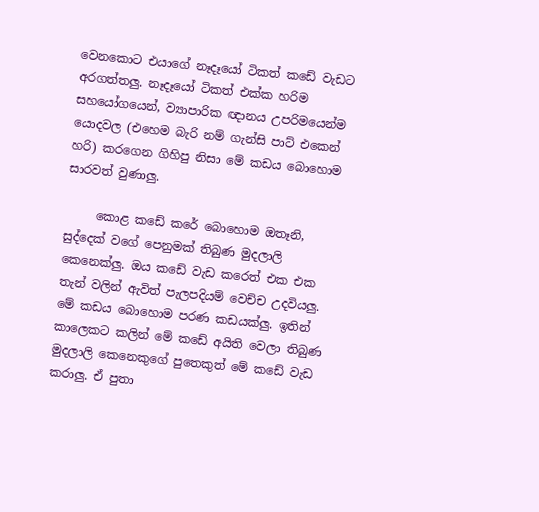වෙනකොට එයාගේ නෑදෑයෝ ටිකත් කඩේ වැඩට අරගත්තලු. නෑදෑයෝ ටිකත් එක්ක හරිම සහයෝගයෙන්, ව්‍යාපාරික ඥානය උපරිමයෙන්ම යොදවල (එහෙම බැරි නම් ගැන්සි පාට් එකෙන් හරි) කරගෙන ගිහිපු නිසා මේ කඩය බොහොම සාරවත් වුණාලු.

     කොළ කඩේ කරේ බොහොම ඔතෑනි, සුද්දෙක් වගේ පෙනුමක් තිබුණ මුදලාලි කෙනෙක්ලු. ඔය කඩේ වැඩ කරෙත් එක එක තැන් වලින් ඇවිත් පැලපදියම් වෙච්ච උදවියලු. මේ කඩය බොහොම පරණ කඩයක්ලු. ඉතින් කාලෙකට කලින් මේ කඩේ අයිති වෙලා තිබුණ මුදලාලි කෙනෙකුගේ පුතෙකුත් මේ කඩේ වැඩ කරාලු. ඒ පුතා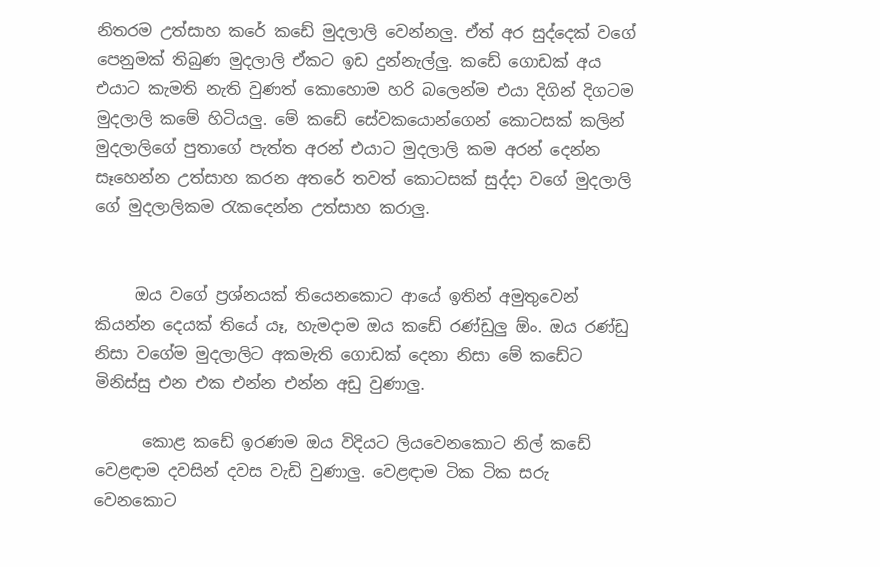නිතරම උත්සාහ කරේ කඩේ මුදලාලි වෙන්නලු. ඒත් අර සුද්දෙක් වගේ පෙනුමක් තිබුණ මුදලාලි ඒකට ඉඩ දුන්නැල්ලු. කඩේ ගොඩක් අය එයාට කැමති නැති වුණත් කොහොම හරි බලෙන්ම එයා දිගින් දිගටම මුදලාලි කමේ හිටියලු. මේ කඩේ සේවකයොන්ගෙන් කොටසක් කලින් මුදලාලිගේ පුතාගේ පැත්ත අරන් එයාට මුදලාලි කම අරන් දෙන්න සෑහෙන්න උත්සාහ කරන අතරේ තවත් කොටසක් සුද්දා වගේ මුදලාලි ගේ මුදලාලිකම රැකදෙන්න උත්සාහ කරාලු.


     ඔය වගේ ප්‍රශ්නයක් තියෙනකොට ආයේ ඉතින් අමුතුවෙන් කියන්න දෙයක් තියේ යෑ, හැමදාම ඔය කඩේ රණ්ඩුලු ඕං. ඔය රණ්ඩු නිසා වගේම මුදලාලිට අකමැති ගොඩක් දෙනා නිසා මේ කඩේට මිනිස්සු එන එක එන්න එන්න අඩු වුණාලු.

      කොළ කඩේ ඉරණම ඔය විදියට ලියවෙනකොට නිල් කඩේ වෙළඳාම දවසින් දවස වැඩි වුණාලු. වෙළඳාම ටික ටික සරු වෙනකොට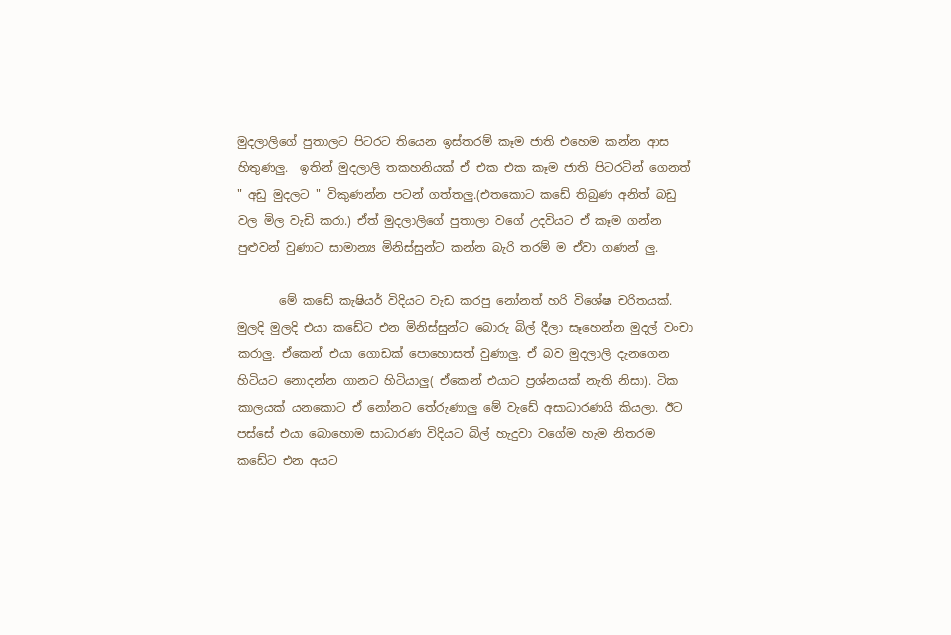මුදලාලිගේ පුතාලට පිටරට තියෙන ඉස්තරම් කෑම ජාති එහෙම කන්න ආස හිතුණලු.  ඉතින් මුදලාලි තකහනියක් ඒ එක එක කෑම ජාති පිටරටින් ගෙනත් " අඩු මුදලට " විකුණන්න පටන් ගත්තලු.(එතකොට කඩේ තිබුණ අනිත් බඩු වල මිල වැඩි කරා.) ඒත් මුදලාලිගේ පුතාලා වගේ උදවියට ඒ කෑම ගන්න පුළුවන් වුණාට සාමාන්‍ය මිනිස්සුන්ට කන්න බැරි තරම් ම ඒවා ගණන් ලු.

       මේ කඩේ කැෂියර් විදියට වැඩ කරපු නෝනත් හරි විශේෂ චරිතයක්. මුලදි මුලදි එයා කඩේට එන මිනිස්සුන්ට බොරු බිල් දීලා සෑහෙන්න මුදල් වංචා කරාලු. ඒකෙන් එයා ගොඩක් පොහොසත් වුණාලු. ඒ බව මුදලාලි දැනගෙන හිටියට නොදන්න ගානට හිටියාලු( ඒකෙන් එයාට ප්‍රශ්නයක් නැති නිසා). ටික කාලයක් යනකොට ඒ නෝනට තේරුණාලු මේ වැඩේ අසාධාරණයි කියලා. ඊට පස්සේ එයා බොහොම සාධාරණ විදියට බිල් හැදුවා වගේම හැම නිතරම කඩේට එන අයට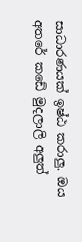සාධාරණයක් ඉෂ්ඨ කරාලු. ඔය අතරේ කඩේ මුදලාලි අලුත්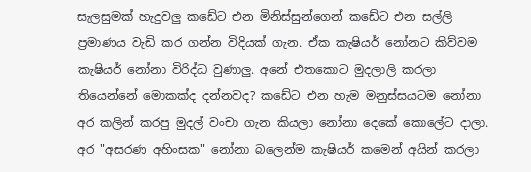සැලසුමක් හැදුවලු කඩේට එන මිනිස්සුන්ගෙන් කඩේට එන සල්ලි ප්‍රමාණය වැඩි කර ගන්න විදියක් ගැන. ඒක කැෂියර් නෝනට කිව්වම කැෂියර් නෝනා විරිද්ධ වුණාලු. අනේ එතකොට මුදලාලි කරලා තියෙන්නේ මොකක්ද දන්නවද? කඩේට එන හැම මනුස්සයටම නෝනා අර කලින් කරපු මුදල් වංචා ගැන කියලා නෝනා දෙකේ කොලේට දාලා. අර "අසරණ අහිංසක" නෝනා බලෙන්ම කැෂියර් කමෙන් අයින් කරලා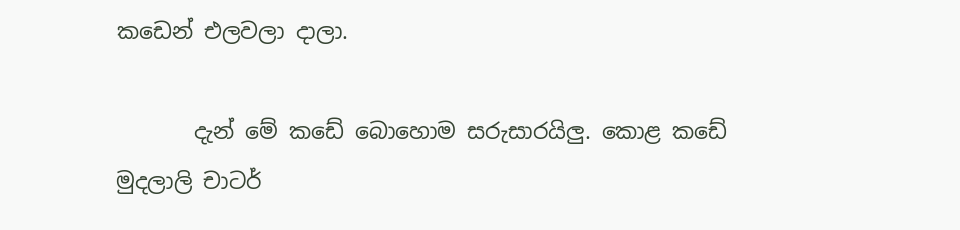කඩෙන් එලවලා දාලා.

       දැන් මේ කඩේ බොහොම සරුසාරයිලු. කොළ කඩේ මුදලාලි චාටර්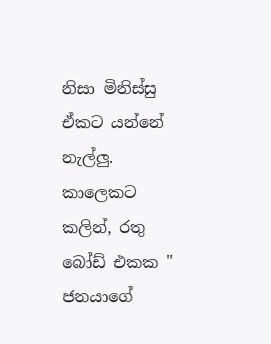නිසා මිනිස්සු ඒකට යන්නේ නැල්ලු. කාලෙකට කලින්, රතු බෝඩ් එකක " ජනයාගේ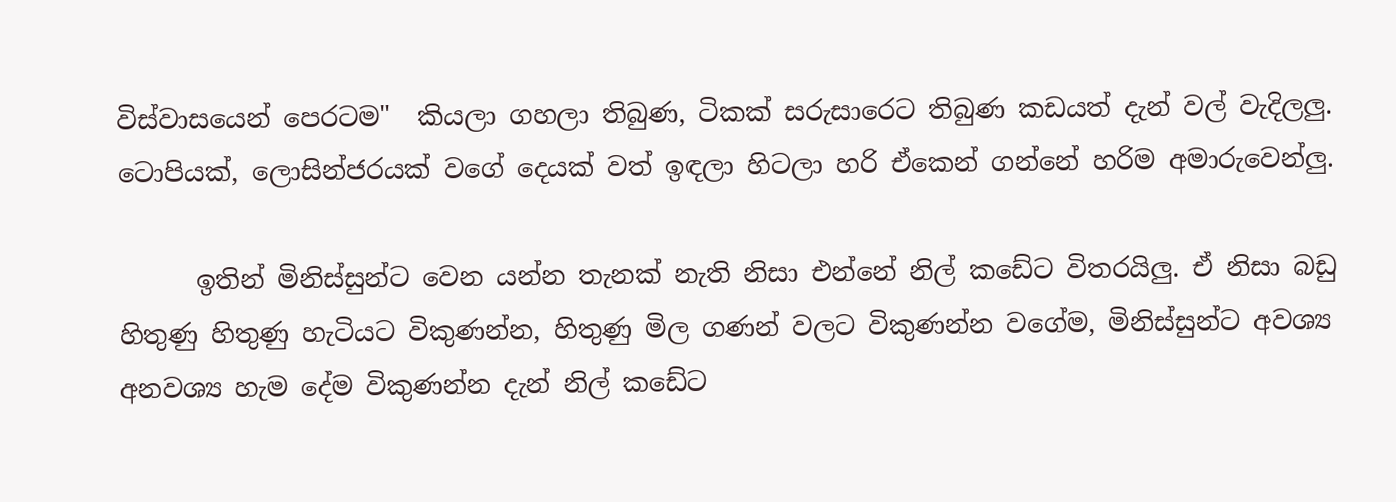විස්වාසයෙන් පෙරටම"  කියලා ගහලා තිබුණ, ටිකක් සරුසාරෙට තිබුණ කඩයත් දැන් වල් වැදිලලු. ටොපියක්, ලොසින්ජරයක් වගේ දෙයක් වත් ඉඳලා හිටලා හරි ඒකෙන් ගන්නේ හරිම අමාරුවෙන්ලු.

      ඉතින් මිනිස්සුන්ට වෙන යන්න තැනක් නැති නිසා එන්නේ නිල් කඩේට විතරයිලු. ඒ නිසා බඩු හිතුණු හිතුණු හැටියට විකුණන්න, හිතුණු මිල ගණන් වලට විකුණන්න වගේම, මිනිස්සුන්ට අවශ්‍ය අනවශ්‍ය හැම දේම විකුණන්න දැන් නිල් කඩේට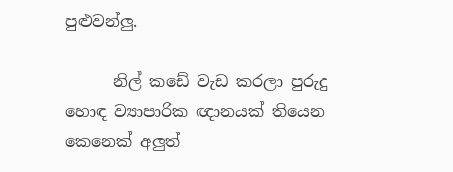පුළුවන්ලු.

      නිල් කඩේ වැඩ කරලා පුරුදු හොඳ ව්‍යාපාරික ඥානයක් තියෙන කෙනෙක් අලුත්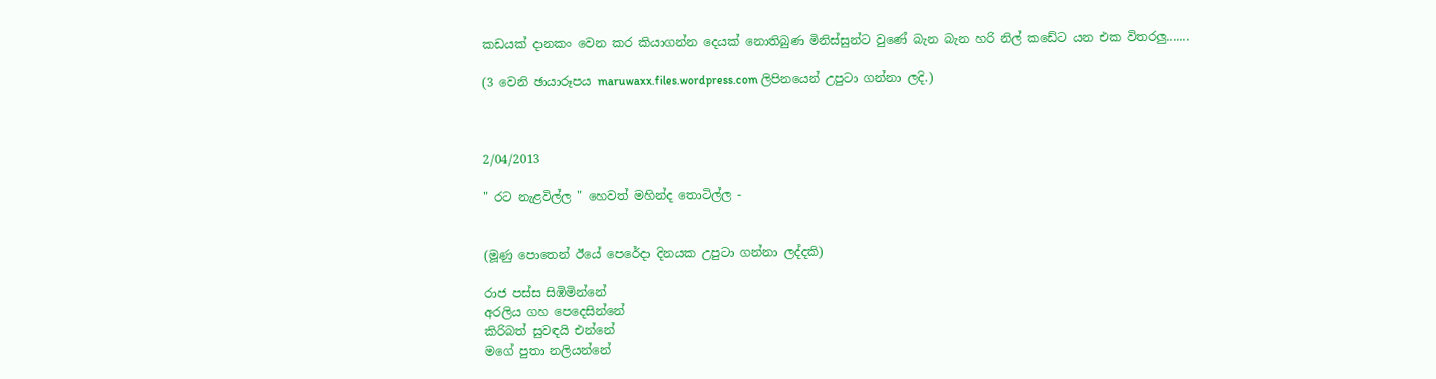කඩයක් දානකං වෙන කර කියාගන්න දෙයක් නොතිබුණ මිනිස්සුන්ට වුණේ බැන බැන හරි නිල් කඩේට යන එක විතරලු.......

(3 වෙනි ඡායාරූපය maruwaxx.files.wordpress.com ලිපිනයෙන් උපුටා ගන්නා ලදි.)



2/04/2013

" රට නැළවිල්ල " හෙවත් මහින්ද තොටිල්ල -


(මූණු පොතෙන් ඊයේ පෙරේදා දිනයක උපුටා ගන්නා ලද්දකි)

රාජ පස්ස සිඹිමින්නේ
අරලිය ගහ පෙදෙසින්නේ
කිරිබත් සුවඳයි එන්නේ
මගේ පුතා නලියන්නේ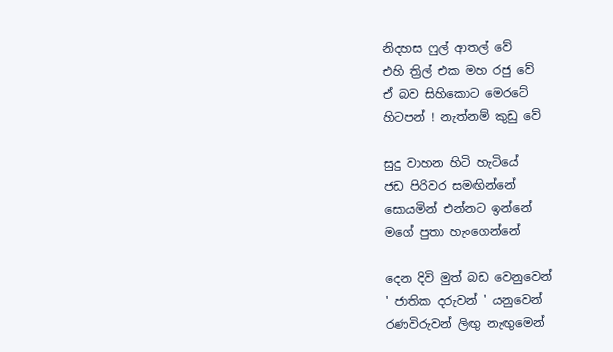නිදහස ෆුල් ආතල් වේ
එහි ත්‍රිල් එක මහ රජු වේ
ඒ බව සිහිකොට මෙරටේ
හිටපන් ! නැත්නම් කුඩු වේ

සුදු වාහන හිටි හැටියේ
ජඩ පිරිවර සමඟින්නේ
සොයමින් එන්නට ඉන්නේ
මගේ පුතා හැංගෙන්නේ

දෙන දිවි මුත් බඩ වෙනුවෙන්
' ජාතික දරුවන් ' යනුවෙන්
රණවිරුවන් ලිඟු නැඟුමෙන්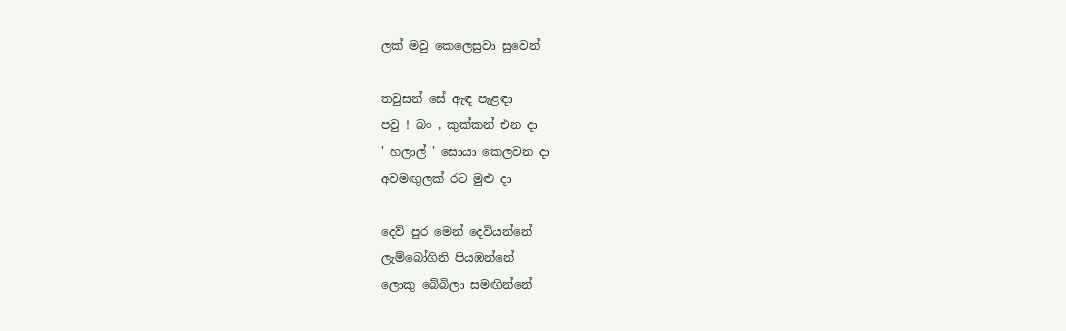ලක් මවු කෙලෙසුවා සුවෙන්

තවුසන් සේ ඇඳ පැළඳා
පවු ! බං , කුක්කන් එන දා
' හලාල් ' සොයා කෙලවන දා
අවමඟුලක් රට මුළු දා

දෙව් පුර මෙන් දෙවියන්නේ
ලැම්බෝගිනි පියඹන්නේ
ලොකු බේබිලා සමඟින්නේ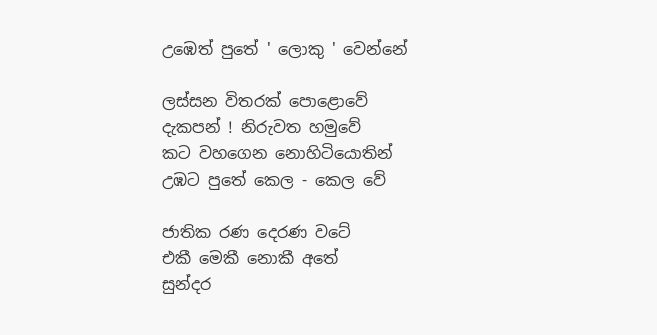උඹෙත් පුතේ ' ලොකු ' වෙන්නේ

ලස්සන විතරක් පොළොවේ
දැකපන් ! නිරුවත හමුවේ
කට වහගෙන නොහිටියොතින්
උඹට පුතේ කෙල - කෙල වේ

ජාතික රණ දෙරණ වටේ
එකී මෙකී නොකී අතේ
සුන්දර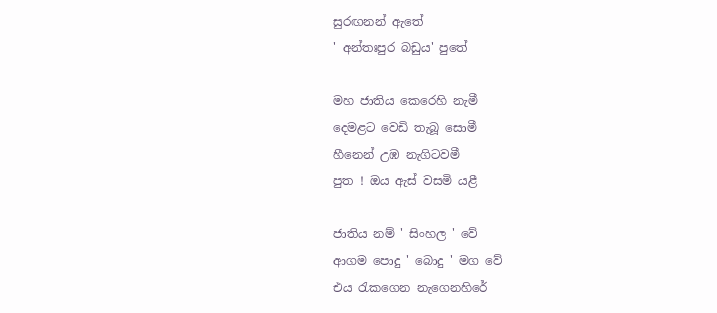සුරඟනන් ඇතේ
' අන්තඃපුර බඩුය' පුතේ

මහ ජාතිය කෙරෙහි නැමී
දෙමළට වෙඩි තැබූ සොමී
හීනෙන් උඹ නැගිටවමී
පුත ! ඔය ඇස් වසමි යළී

ජාතිය නම් ' සිංහල ' වේ
ආගම පොදු ' බොදු ' මග වේ
එය රැකගෙන නැගෙනහිරේ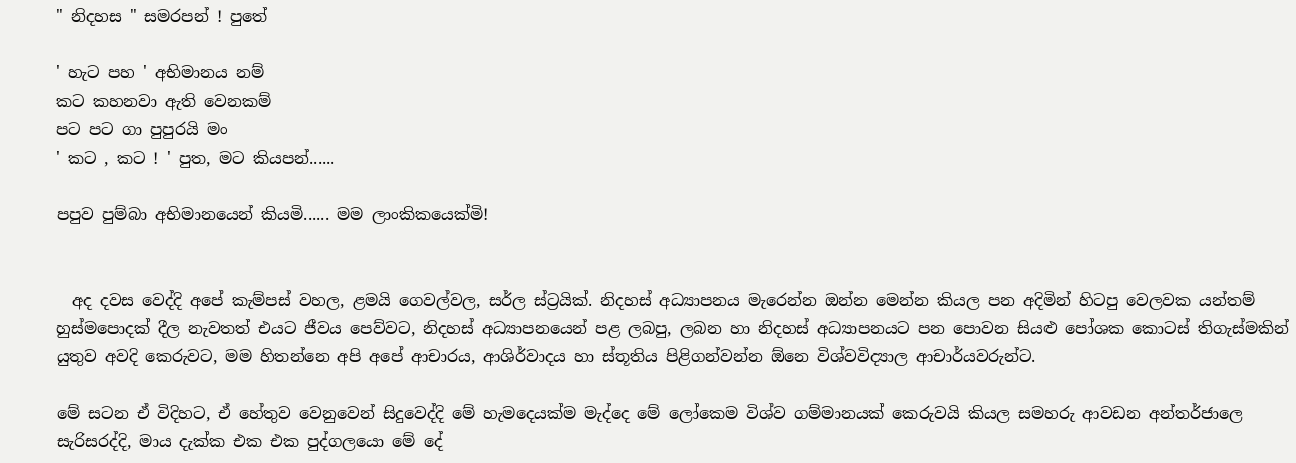" නිදහස " සමරපන් ! පුතේ

' හැට පහ ' අභිමානය නම්
කට කහනවා ඇති වෙනකම්
පට පට ගා පුපුරයි මං
' කට , කට ! ' පුත, මට කියපන්......

පපුව පුම්බා අභිමානයෙන් කියමි...... මම ලාංකිකයෙක්මි!


  අද දවස වෙද්දි අපේ කැම්පස් වහල, ළමයි ගෙවල්වල, සර්ල ස්ට්‍රයික්. නිදහස් අධ්‍යාපනය මැරෙන්න ඔන්න මෙන්න කියල පන අදිමින් හිටපු වෙලවක යන්තම් හුස්මපොදක් දීල නැවතත් එයට ජීවය පෙව්වට, නිදහස් අධ්‍යාපනයෙන් පළ ලබපු, ලබන හා නිදහස් අධ්‍යාපනයට පන පොවන සියළු පෝශක කොටස් තිගැස්මකින් යුතුව අවදි කෙරුවට, මම හිතන්නෙ අපි අපේ ආචාරය, ආශිර්වාදය හා ස්තූතිය පිළිගන්වන්න ඕනෙ විශ්වවිද්‍යාල ආචාර්යවරුන්ට.

මේ සටන ඒ විදිහට, ඒ හේතුව වෙනුවෙන් සිදුවෙද්දි මේ හැමදෙයක්ම මැද්දෙ මේ ලෝකෙම විශ්ව ගම්මානයක් කෙරුවයි කියල සමහරු ආවඩන අන්තර්ජාලෙ සැරිසරද්දි, මාය දැක්ක එක එක පුද්ගලයො මේ දේ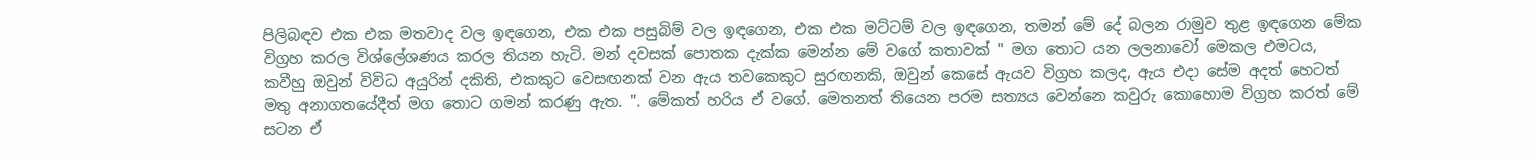පිලිබඳව එක එක මතවාද වල ඉඳගෙන, එක එක පසුබිම් වල ඉඳගෙන, එක එක මට්ටම් වල ඉඳගෙන, තමන් මේ දේ බලන රාමුව තුළ ඉඳගෙන මේක විග්‍රහ කරල විශ්ලේශණය කරල තියන හැටි. මන් දවසක් පොතක දැක්ක මෙන්න මේ වගේ කතාවක් " මග තොට යන ලලනාවෝ මෙකල එමටය, කවීහු ඔවුන් විවිධ අයුරින් දකිති, එකකුට වෙසඟනක් වන ඇය තවකෙකුට සුරඟනකි, ඔවුන් කෙසේ ඇයව විග්‍රහ කලද, ඇය එදා සේම අදත් හෙටත් මතු අනාගතයේදීත් මග තොට ගමන් කරණු ඇත. ". මේකත් හරිය ඒ වගේ. මෙතනත් තියෙන පරම සත්‍යය වෙන්නෙ කවුරු කොහොම විග්‍රහ කරත් මේ සටන ඒ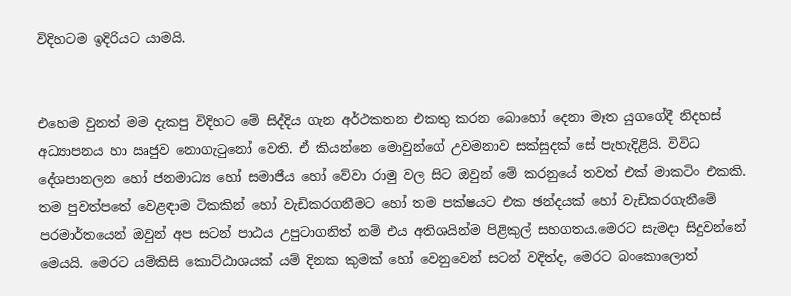විදිහටම ඉදිරියට යාමයි.


එහෙම වුනත් මම දැකපු විදිහට මේ සිද්දිය ගැන අර්ථකතන එකතු කරන බොහෝ දෙනා මෑත යුගගේදී නිදහස් අධ්‍යාපනය හා ඍජුව නොගැටුනෝ වෙති. ඒ කියන්නෙ මොවුන්ගේ උවමනාව සක්සුදක් සේ පැහැදිළියි. විවිධ දේශපානලන හෝ ජනමාධ්‍ය හෝ සමාජීය හෝ වේවා රාමු වල සිට ඔවුන් මේ කරනුයේ තවත් එක් මාකටිං එකකි. තම පුවත්පතේ වෙළඳාම ටිකකින් හෝ වැඩිකරගනීමට හෝ තම පක්ෂයට එක ඡන්දයක් හෝ වැඩිකරගැනීමේ පරමාර්තයෙන් ඔවුන් අප සටන් පාඨය උපුටාගනිත් නම් එය අතිශයින්ම පිළිකුල් සහගතය.මෙරට සැමදා සිදුවන්නේ මෙයයි. මෙරට යම්කිසි කොට්ඨාශයක් යම් දිනක කුමක් හෝ වෙනුවෙන් සටන් වදිත්ද, මෙරට බංකොලොත්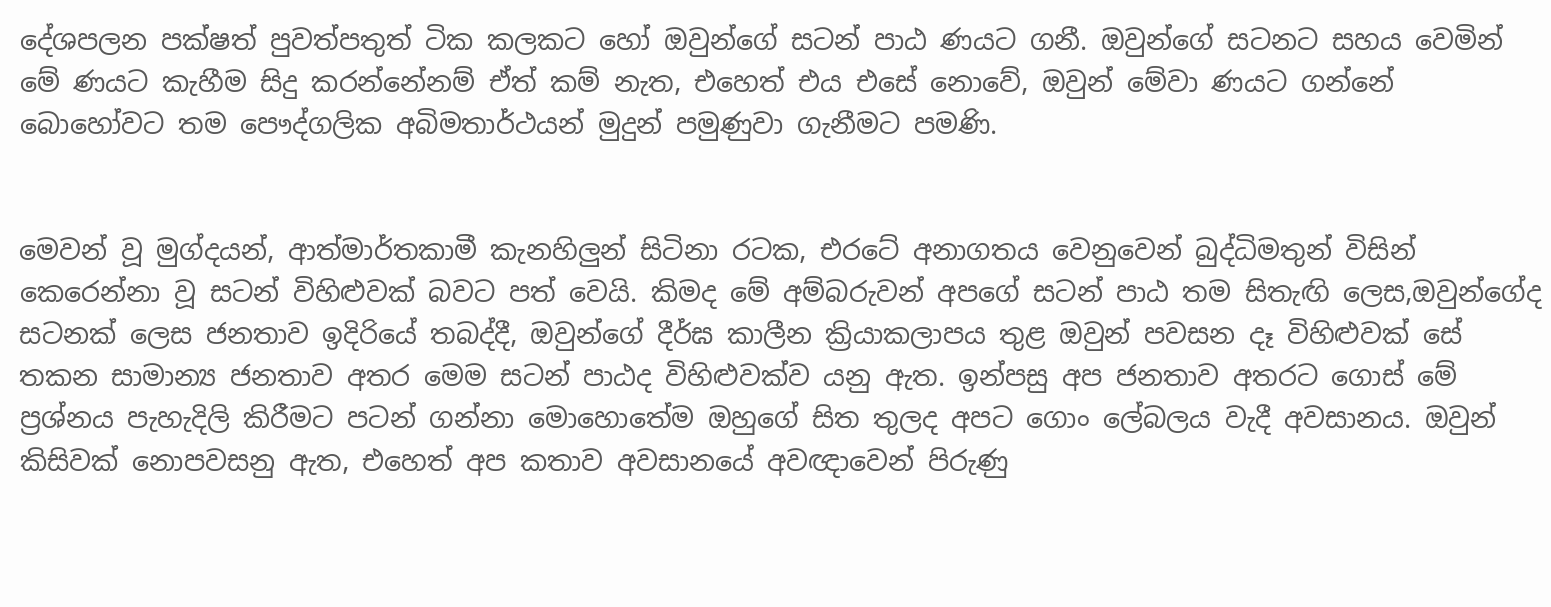දේශපලන පක්ෂත් පුවත්පතුත් ටික කලකට හෝ ඔවුන්ගේ සටන් පාඨ ණයට ගනී. ඔවුන්ගේ සටනට සහය වෙමින් මේ ණයට කැහීම සිදු කරන්නේනම් ඒත් කම් නැත, එහෙත් එය එසේ නොවේ, ඔවුන් මේවා ණයට ගන්නේ බොහෝවට තම පෞද්ගලික අබිමතාර්ථයන් මුදුන් පමුණුවා ගැනීමට පමණි.


මෙවන් වූ මුග්දයන්, ආත්මාර්තකාමී කැනහිලුන් සිටිනා රටක, එරටේ අනාගතය වෙනුවෙන් බුද්ධිමතුන් විසින් කෙරෙන්නා වූ සටන් විහිළුවක් බවට පත් වෙයි. කිමද මේ අම්බරුවන් අපගේ සටන් පාඨ තම සිතැඟි ලෙස,ඔවුන්ගේද සටනක් ලෙස ජනතාව ඉදිරියේ තබද්දී, ඔවුන්ගේ දීර්ඝ කාලීන ක්‍රියාකලාපය තුළ ඔවුන් පවසන දෑ විහිළුවක් සේ තකන සාමාන්‍ය ජනතාව අතර මෙම සටන් පාඨද විහිළුවක්ව යනු ඇත. ඉන්පසු අප ජනතාව අතරට ගොස් මේ ප්‍රශ්නය පැහැදිලි කිරීමට පටන් ගන්නා මොහොතේම ඔහුගේ සිත තුලද අපට ගොං ලේබලය වැදී අවසානය. ඔවුන් කිසිවක් නොපවසනු ඇත, එහෙත් අප කතාව අවසානයේ අවඥාවෙන් පිරුණු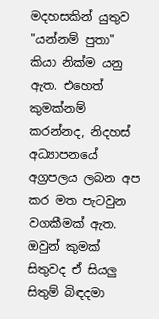මදහසකින් යුතුව "යන්නම් පුතා" කියා නික්ම යනු ඇත. එහෙත් කුමක්නම් කරන්නද, නිදහස් අධ්‍යාපනයේ අග්‍රපලය ලබන අප කර මත පැටවුන වගකීමක් ඇත. ඔවුන් කුමක් සිතුවද ඒ සියලු සිතුම් බිඳදමා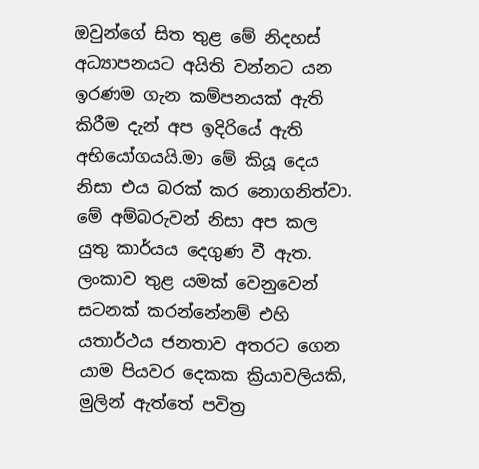ඔවුන්ගේ සිත තුළ මේ නිදහස් අධ්‍යාපනයට අයිති වන්නට යන ඉරණම ගැන කම්පනයක් ඇති කිරීම දැන් අප ඉදිරියේ ඇති අභියෝගයයි.මා මේ කියූ දෙය නිසා එය බරක් කර නොගනිත්වා. මේ අම්බරුවන් නිසා අප කල යුතු කාර්යය දෙගුණ වී ඇත. ලංකාව තුළ යමක් වෙනුවෙන් සටනක් කරන්නේනම් එහි යතාර්ථය ජනතාව අතරට ගෙන යාම පියවර දෙකක ක්‍රියාවලියකි, මුලින් ඇත්තේ පවිත්‍ර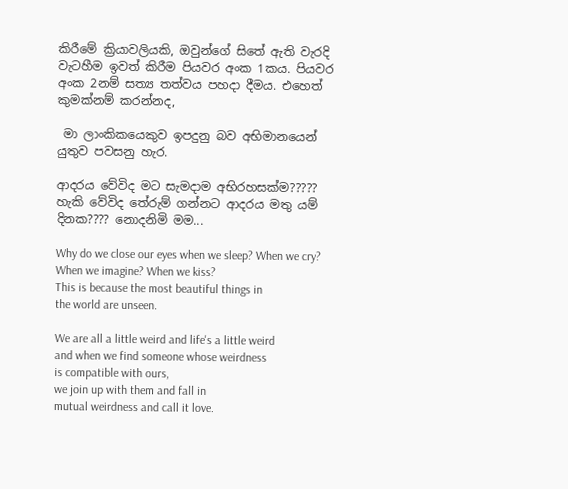කිරීමේ ක්‍රියාවලියකි, ඔවුන්ගේ සිතේ ඇති වැරදි වැටහීම ඉවත් කිරීම පියවර අංක 1කය. පියවර අංක 2නම් සත්‍ය තත්වය පහදා දීමය. එහෙත් කුමක්නම් කරන්නද,

 මා ලාංකිකයෙකුව ඉපදුනු බව අභිමානයෙන් යුතුව පවසනු හැර.

ආදරය වේවිද මට සැමදාම අභිරහසක්ම????? හැකි වේවිද තේරුම් ගන්නට ආදරය මතු යම් දිනක???? නොදනිමි මම...

Why do we close our eyes when we sleep? When we cry?
When we imagine? When we kiss?
This is because the most beautiful things in
the world are unseen.

We are all a little weird and life's a little weird
and when we find someone whose weirdness
is compatible with ours,
we join up with them and fall in
mutual weirdness and call it love.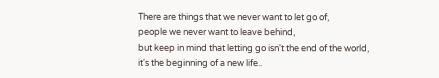There are things that we never want to let go of,
people we never want to leave behind,
but keep in mind that letting go isn't the end of the world,
it's the beginning of a new life..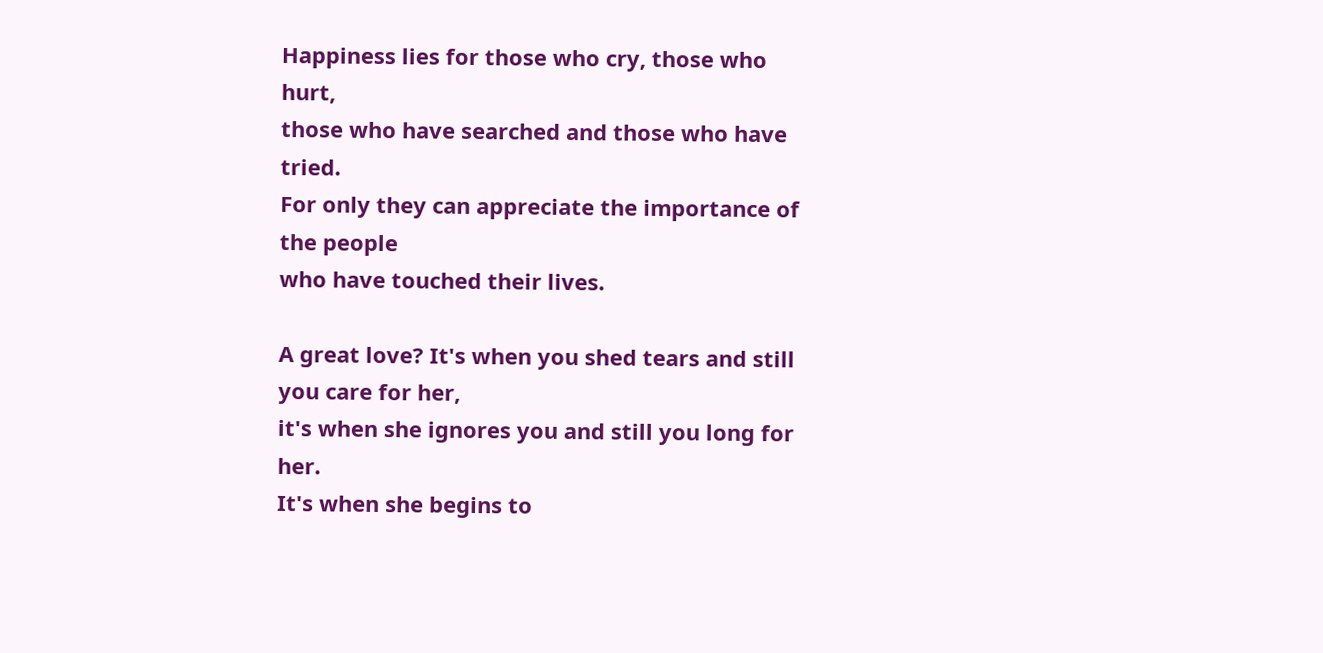Happiness lies for those who cry, those who hurt,
those who have searched and those who have tried.
For only they can appreciate the importance of the people
who have touched their lives.

A great love? It's when you shed tears and still
you care for her,
it's when she ignores you and still you long for her.
It's when she begins to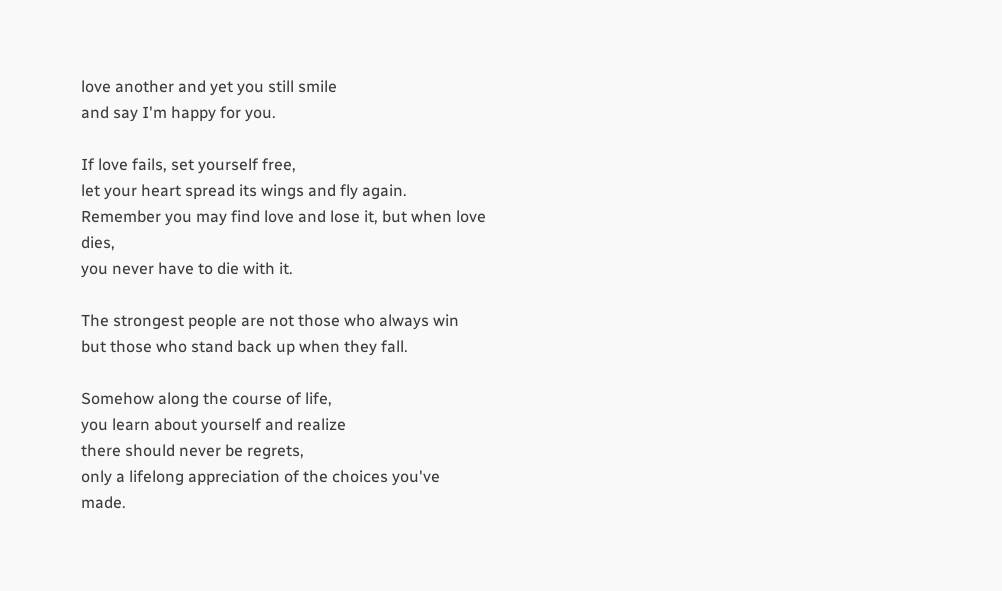love another and yet you still smile
and say I'm happy for you.

If love fails, set yourself free,
let your heart spread its wings and fly again.
Remember you may find love and lose it, but when love dies,
you never have to die with it.

The strongest people are not those who always win
but those who stand back up when they fall.

Somehow along the course of life,
you learn about yourself and realize
there should never be regrets,
only a lifelong appreciation of the choices you've made.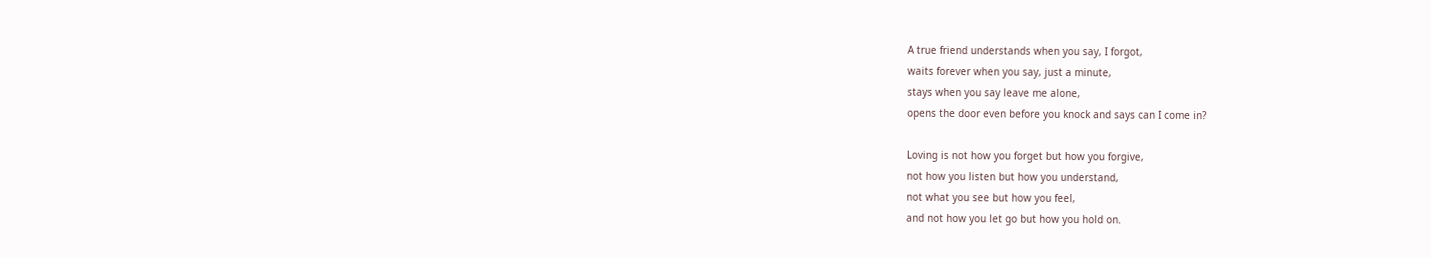A true friend understands when you say, I forgot,
waits forever when you say, just a minute,
stays when you say leave me alone,
opens the door even before you knock and says can I come in?

Loving is not how you forget but how you forgive,
not how you listen but how you understand,
not what you see but how you feel,
and not how you let go but how you hold on.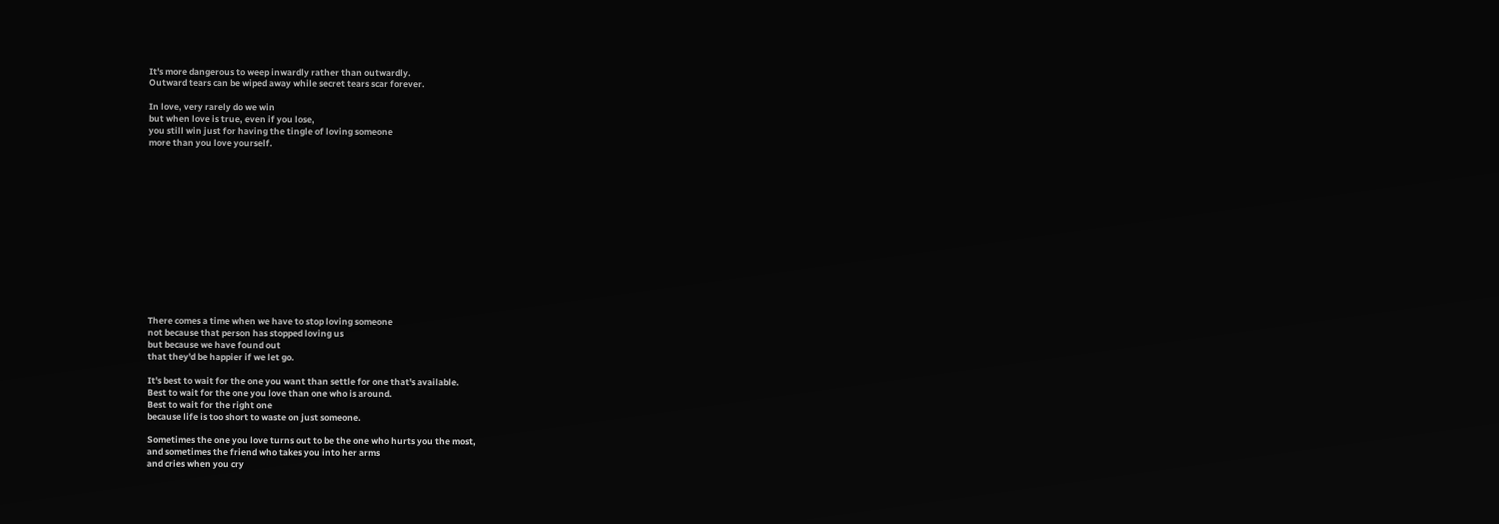It's more dangerous to weep inwardly rather than outwardly.
Outward tears can be wiped away while secret tears scar forever.

In love, very rarely do we win
but when love is true, even if you lose,
you still win just for having the tingle of loving someone
more than you love yourself.














There comes a time when we have to stop loving someone
not because that person has stopped loving us
but because we have found out
that they'd be happier if we let go.

It's best to wait for the one you want than settle for one that's available.
Best to wait for the one you love than one who is around.
Best to wait for the right one
because life is too short to waste on just someone.

Sometimes the one you love turns out to be the one who hurts you the most,
and sometimes the friend who takes you into her arms
and cries when you cry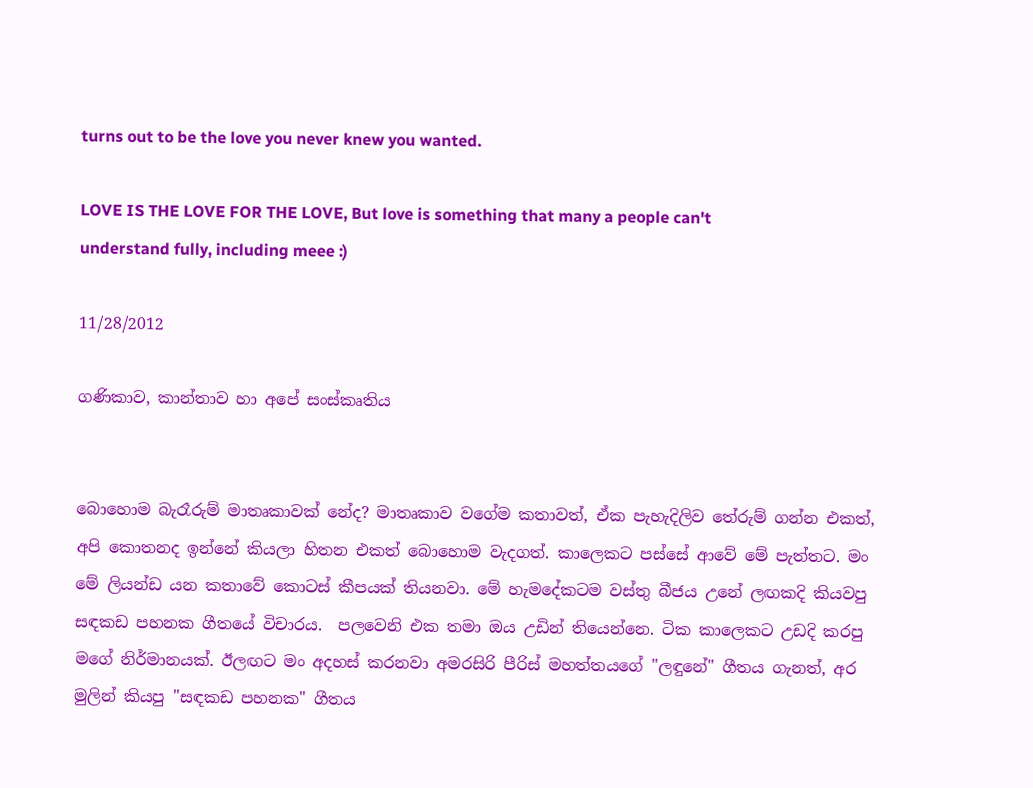turns out to be the love you never knew you wanted.

LOVE IS THE LOVE FOR THE LOVE, But love is something that many a people can't
understand fully, including meee :)

11/28/2012

ගණිකාව, කාන්තාව හා අපේ සංස්කෘතිය


බොහොම බැරෑරුම් මාතෘකාවක් නේද? මාතෘකාව වගේම කතාවත්, ඒක පැහැදිලිව තේරුම් ගන්න එකත්, අපි කොතනද ඉන්නේ කියලා හිතන එකත් බොහොම වැදගත්. කාලෙකට පස්සේ ආවේ මේ පැත්තට. මං මේ ලියන්ඩ යන කතාවේ කොටස් කීපයක් තියනවා. මේ හැමදේකටම වස්තු බීජය උනේ ලඟකදි කියවපු සඳකඩ පහනක ගීතයේ විචාරය.  පලවෙනි එක තමා ඔය උඩින් තියෙන්නෙ. ටික කාලෙකට උඩදි කරපු මගේ නිර්මානයක්. ඊලඟට මං අදහස් කරනවා අමරසිරි පීරිස් මහත්තයගේ "ලඳුනේ" ගීතය ගැනත්, අර මුලින් කියපු "සඳකඩ පහනක" ගීතය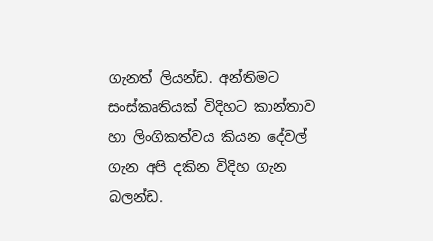ගැනත් ලියන්ඩ. අන්තිමට සංස්කෘතියක් විදිහට කාන්තාව හා ලිංගිකත්වය කියන දේවල් ගැන අපි දකින විදිහ ගැන බලන්ඩ.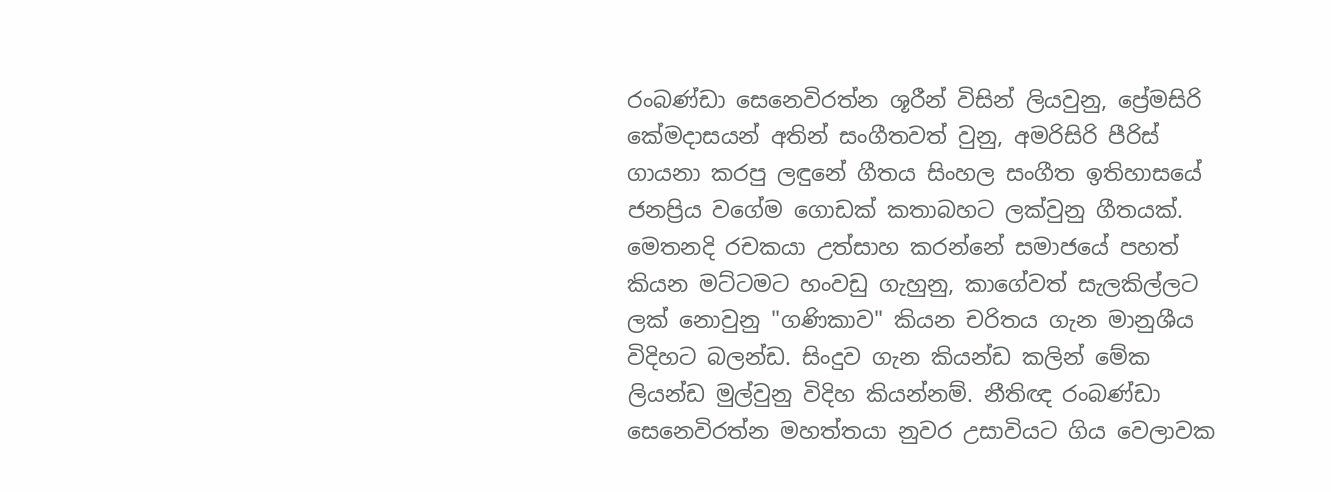රංබණ්ඩා සෙනෙවිරත්න ශූරීන් විසින් ලියවුනු, ප්‍රේමසිරි කේමදාසයන් අතින් සංගීතවත් වුනු, අමරිසිරි පීරිස් ගායනා කරපු ලඳුනේ ගීතය සිංහල සංගීත ඉතිහාසයේ ජනප්‍රිය වගේම ගොඩක් කතාබහට ලක්වුනු ගීතයක්. මෙතනදි රචකයා උත්සාහ කරන්නේ සමාජයේ පහත් කියන මට්ටමට හංවඩු ගැහුනු, කාගේවත් සැලකිල්ලට ලක් නොවුනු "ගණිකාව" කියන චරිතය ගැන මානුශීය විදිහට බලන්ඩ. සිංදුව ගැන කියන්ඩ කලින් මේක ලියන්ඩ මුල්වුනු විදිහ කියන්නම්. නීතිඥ රංබණ්ඩා සෙනෙවිරත්න මහත්තයා නුවර උසාවියට ගිය වෙලාවක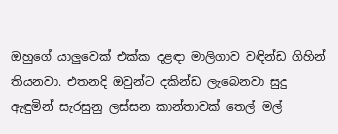ඔහුගේ යාලුවෙක් එක්ක දළඳා මාලිගාව වඳින්ඩ ගිහින් තියනවා. එතනදි ඔවුන්ට දකින්ඩ ලැබෙනවා සුදු ඇඳුමින් සැරසුනු ලස්සන කාන්තාවක් තෙල් මල්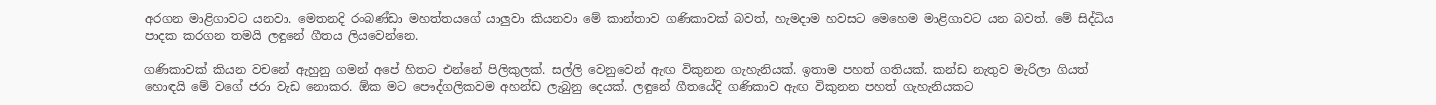අරගන මාළිගාවට යනවා. මෙතනදි රංබණ්ඩා මහත්තයගේ යාලුවා කියනවා මේ කාන්තාව ගණිකාවක් බවත්, හැමදාම හවසට මෙහෙම මාළිගාවට යන බවත්. මේ සිද්ධිය පාදක කරගන තමයි ලඳුනේ ගීතය ලියවෙන්නෙ.

ගණිකාවක් කියන වචනේ ඇහුනු ගමන් අපේ හිතට එන්නේ පිලිකුලක්. සල්ලි වෙනුවෙන් ඇඟ විකුනන ගැහැනියක්. ඉතාම පහත් ගතියක්. කන්ඩ නැතුව මැරිලා ගියත් හොඳයි මේ වගේ ජරා වැඩ නොකර. ඕක මට පෞද්ගලිකවම අහන්ඩ ලැබුනු දෙයක්. ලඳුනේ ගීතයේදි ගණිකාව ඇඟ විකුනන පහත් ගැහැනියකට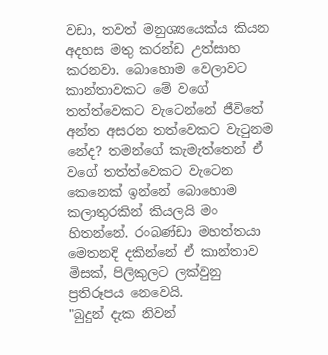වඩා, තවත් මනුශ්‍යයෙක්ය කියන අදහස මතු කරන්ඩ උත්සාහ කරනවා. බොහොම වෙලාවට කාන්තාවකට මේ වගේ තත්ත්වෙකට වැටෙන්නේ ජීවිතේ අන්ත අසරන තත්වෙකට වැටුනම නේද? තමන්ගේ කැමැත්තෙන් ඒ වගේ තත්ත්වෙකට වැටෙන කෙනෙක් ඉන්නේ බොහොම කලාතුරකින් කියලයි මං හිතන්නේ. රංබණ්ඩා මහත්තයා මෙතනදි දකින්නේ ඒ කාන්තාව මිසක්, පිලිකුලට ලක්වුනු ප්‍රතිරූපය නෙවෙයි.
"බුදුන් දැක නිවන්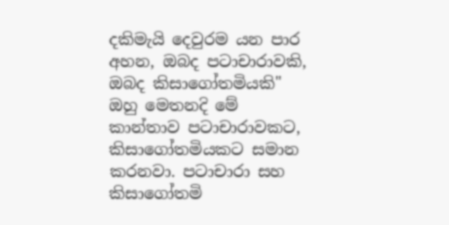දකිමැයි දෙවුරම යන පාර අහන, ඔබද පටාචාරාවකි, ඔබද කිසාගෝතමියකි"
ඔහු මෙතනදි මේ කාන්තාව පටාචාරාවකට, කිසාගෝතමියකට සමාන කරනවා. පටාචාරා සහ කිසාගෝතමි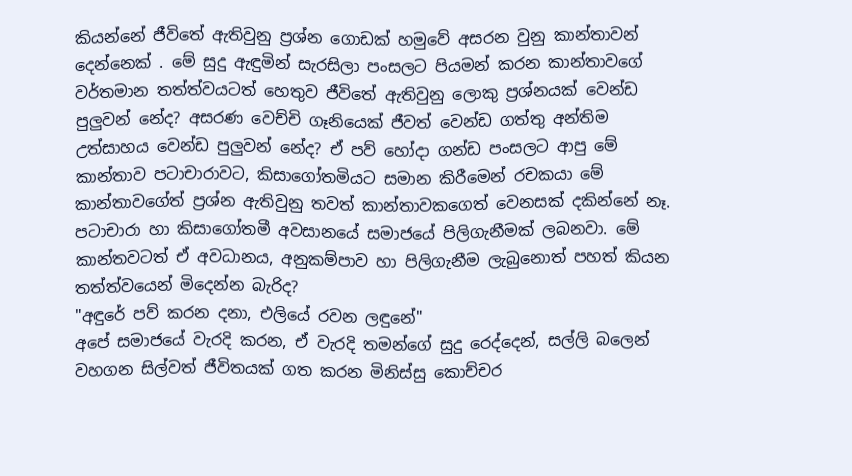කියන්නේ ජීවිතේ ඇතිවුනු ප්‍රශ්න ගොඩක් හමුවේ අසරන වුනු කාන්තාවන් දෙන්නෙක් . මේ සුදු ඇඳුමින් සැරසිලා පංසලට පියමන් කරන කාන්තාවගේ වර්තමාන තත්ත්වයටත් හෙතුව ජීවිතේ ඇතිවුනු ලොකු ප්‍රශ්නයක් වෙන්ඩ පුලුවන් නේද? අසරණ වෙච්චි ගෑනියෙක් ජීවත් වෙන්ඩ ගත්තු අන්තිම උත්සාහය වෙන්ඩ පුලුවන් නේද? ඒ පව් හෝදා ගන්ඩ පංසලට ආපු මේ කාන්තාව පටාචාරාවට, කිසාගෝතමියට සමාන කිරීමෙන් රචකයා මේ කාන්තාවගේත් ප්‍රශ්න ඇතිවුනු තවත් කාන්තාවකගෙත් වෙනසක් දකින්නේ නෑ. පටාචාරා හා කිසාගෝතමී අවසානයේ සමාජයේ පිලිගැනීමක් ලබනවා. මේ කාන්තවටත් ඒ අවධානය, අනුකම්පාව හා පිලිගැනීම ලැබුනොත් පහත් කියන තත්ත්වයෙන් මිදෙන්න බැරිද?
"අඳුරේ පව් කරන දනා, එලියේ රවන ලඳුනේ"
අපේ සමාජයේ වැරදි කරන, ඒ වැරදි තමන්ගේ සුදු රෙද්දෙන්, සල්ලි බලෙන් වහගන සිල්වත් ජීවිතයක් ගත කරන මිනිස්සු කොච්චර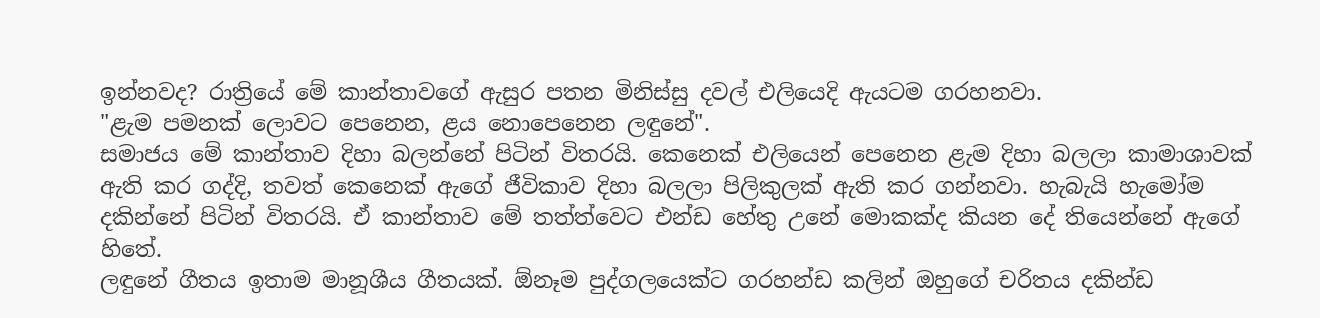ඉන්නවද? රාත්‍රියේ මේ කාන්තාවගේ ඇසුර පතන මිනිස්සු දවල් එලියෙදි ඇයටම ගරහනවා.
"ළැම පමනක් ලොවට පෙනෙන, ළය නොපෙනෙන ලඳුනේ".
සමාජය මේ කාන්තාව දිහා බලන්නේ පිටින් විතරයි. කෙනෙක් එලියෙන් පෙනෙන ළැම දිහා බලලා කාමාශාවක් ඇති කර ගද්දි, තවත් කෙනෙක් ඇගේ ජීවිකාව දිහා බලලා පිලිකුලක් ඇති කර ගන්නවා. හැබැයි හැමෝම දකින්නේ පිටින් විතරයි. ඒ කාන්තාව මේ තත්ත්වෙට එන්ඩ හේතු උනේ මොකක්ද කියන දේ තියෙන්නේ ඇගේ හිතේ.
ලඳුනේ ගීතය ඉතාම මානූශීය ගීතයක්. ඕනෑම පුද්ගලයෙක්ට ගරහන්ඩ කලින් ඔහුගේ චරිතය දකින්ඩ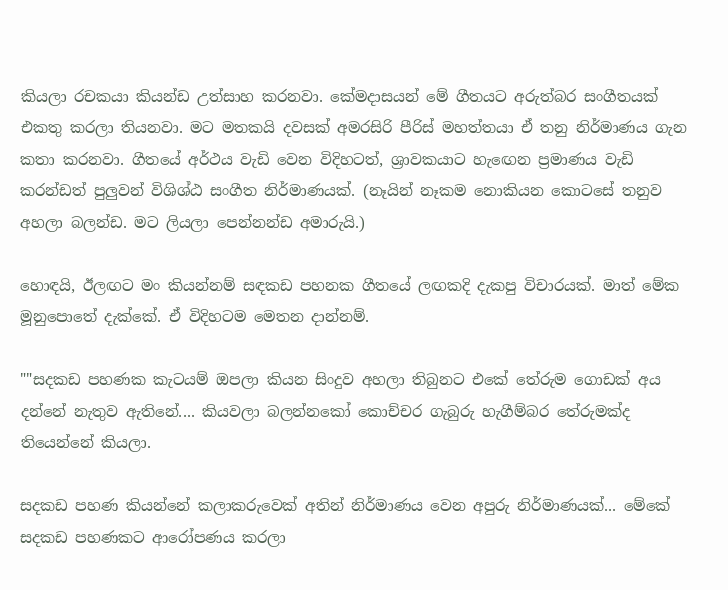කියලා රචකයා කියන්ඩ උත්සාහ කරනවා. කේමදාසයන් මේ ගීතයට අරුත්බර සංගීතයක් එකතු කරලා තියනවා. මට මතකයි දවසක් අමරසිරි පීරිස් මහත්තයා ඒ තනු නිර්මාණය ගැන කතා කරනවා. ගීතයේ අර්ථය වැඩි වෙන විදිහටත්, ශ්‍රාවකයාට හැඟෙන ප්‍රමාණය වැඩි කරන්ඩත් පුලුවන් විශිශ්ඨ සංගීත නිර්මාණයක්. (නෑයින් නෑකම නොකියන කොටසේ තනුව අහලා බලන්ඩ. මට ලියලා පෙන්නන්ඩ අමාරුයි.)

හොඳයි, ඊලඟට මං කියන්නම් සඳකඩ පහනක ගීතයේ ලඟකදි දැකපු විචාරයක්. මාත් මේක මූනුපොතේ දැක්කේ. ඒ විදිහටම මෙතන දාන්නම්.

""සදකඩ පහණක කැටයම් ඔපලා කියන සිංදුව අහලා තිබුනට එකේ තේරුම ගොඩක් අය දන්නේ නැතුව ඇතිනේ.... කියවලා බලන්නකෝ කොච්චර ගැබුරු හැගීම්බර තේරුමක්ද තියෙන්නේ කියලා.

සදකඩ පහණ කියන්නේ කලාකරුවෙක් අතින් නිර්මාණය වෙන අපුරු නිර්මාණයක්... මේකේ සදකඩ පහණකට ආරෝපණය කරලා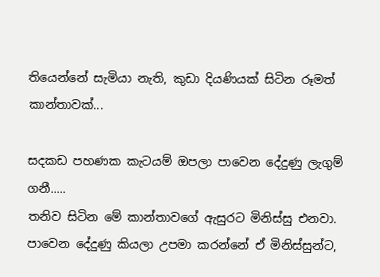තියෙන්නේ සැමියා නැති, කුඩා දියණියක් සිටින රූමත් කාන්තාවක්...

සදකඩ පහණක කැටයම් ඔපලා පාවෙන දේදුණු ලැගුම් ගනී.....
තනිව සිටින මේ කාන්තාවගේ ඇසුරට මිනිස්සු එනවා. පාවෙන දේදුණු කියලා උපමා කරන්නේ ඒ මිනිස්සුන්ට,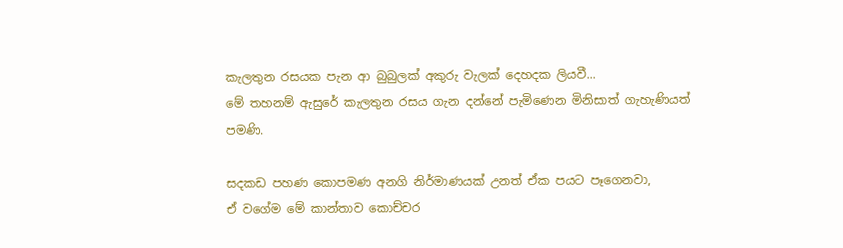කැලතුන රසයක පැන ආ බුබුලක් අකුරු වැලක් දෙහදක ලියවී...
මේ තහනම් ඇසුරේ කැලතුන රසය ගැන දන්නේ පැමිණෙන මිනිසාත් ගැහැණියත් පමණි.

සදකඩ පහණ කොපමණ අනගි නිර්මාණයක් උනත් ඒක පයට පෑගෙනවා,
ඒ වගේම මේ කාන්තාව කොච්චර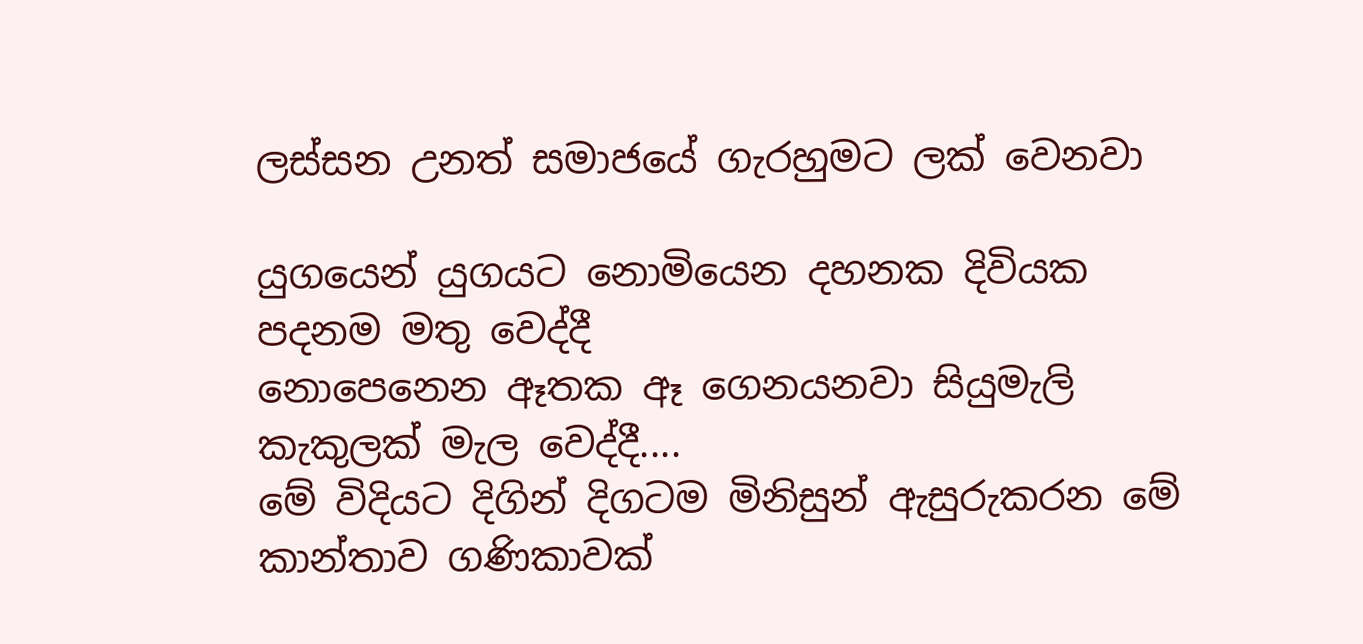ලස්සන උනත් සමාජයේ ගැරහුමට ලක් වෙනවා

යුගයෙන් යුගයට නොමියෙන දහනක දිවියක පදනම මතු වෙද්දී
නොපෙනෙන ඈතක ඈ ගෙනයනවා සියුමැලි කැකුලක් මැල වෙද්දී....
මේ විදියට දිගින් දිගටම මිනිසුන් ඇසුරුකරන මේ කාන්තාව ගණිකාවක්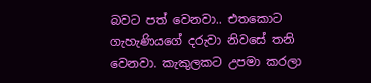බවට පත් වෙනවා.. එතකොට ගැහැණියගේ දරුවා නිවසේ තනි වෙනවා. කැකුලකට උපමා කරලා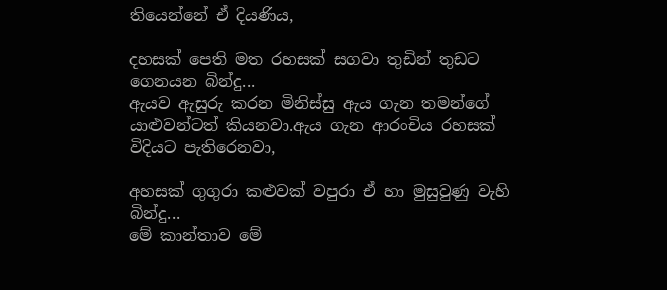තියෙන්නේ ඒ දියණිය,

දහසක් පෙති මත රහසක් සගවා තුඩින් තුඩට ගෙනයන බින්දු...
ඇයව ඇසුරු කරන මිනිස්සු ඇය ගැන තමන්ගේ යාළුවන්ටත් කියනවා.ඇය ගැන ආරංචිය රහසක් විදියට පැතිරෙනවා,

අහසක් ගුගුරා කළුවක් වපුරා ඒ හා මුසුවුණු වැහි බින්දු...
මේ කාන්තාව මේ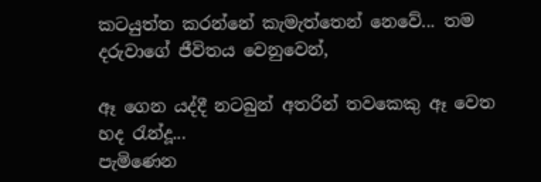කටයුත්ත කරන්නේ කැමැත්තෙන් නෙවේ... තම දරුවාගේ ජීවිතය වෙනුවෙන්,

ඈ ගෙන යද්දී නටබුන් අතරින් තවකෙකු ඈ වෙත හද රැන්දූ...
පැමිණෙන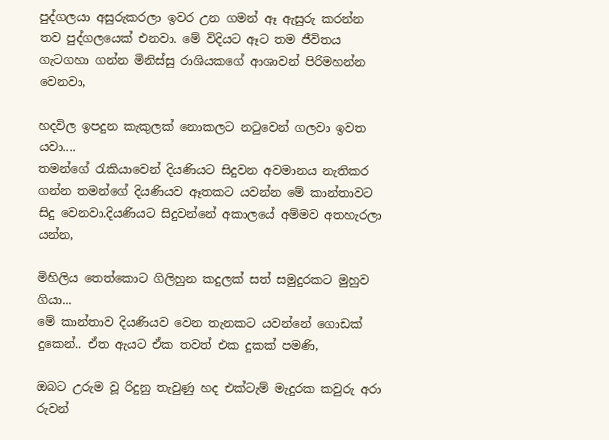පුද්ගලයා අසුරුකරලා ඉවර උන ගමන් ඈ ඇසුරු කරන්න තව පුද්ගලයෙක් එනවා. මේ විදියට ඈට තම ජීවිතය ගැටගහා ගන්න මිනිස්සු රාශියකගේ ආශාවන් පිරිමහන්න වෙනවා,

හදවිල ඉපදුන කැකුලක් නොකලට නටුවෙන් ගලවා ඉවත යවා....
තමන්ගේ රැකියාවෙන් දියණියට සිදුවන අවමානය නැතිකර ගන්න තමන්ගේ දියණියව ඈතකට යවන්න මේ කාන්තාවට සිදු වෙනවා.දියණියට සිදුවන්නේ අකාලයේ අම්මව අතහැරලා යන්න,

මිහිලිය තෙත්කොට ගිලිහුන කදුලක් සත් සමුදුරකට මුහුව ගියා...
මේ කාන්තාව දියණියව වෙන තැනකට යවන්නේ ගොඩක් දුකෙන්.. ඒත ඇයට ඒක තවත් එක දුකක් පමණි,

ඔබට උරුම වූ රිදුනු තැවුණු හද එක්ටැම් මැදුරක කවුරු අරා
රුවන්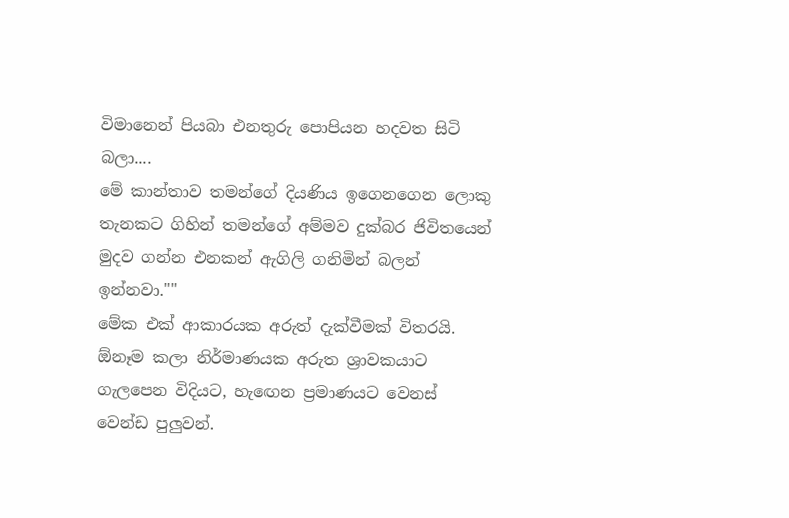විමානෙන් පියබා එනතුරු පොපියන හදවත සිටි බලා....
මේ කාන්තාව තමන්ගේ දියණිය ඉගෙනගෙන ලොකු තැනකට ගිහින් තමන්ගේ අම්මව දුක්බර ජිවිතයෙන් මුදව ගන්න එනකන් ඇගිලි ගනිමින් බලන් ඉන්නවා.""
මේක එක් ආකාරයක අරුත් දැක්වීමක් විතරයි. ඕනෑම කලා නිර්මාණයක අරුත ශ්‍රාවකයාට ගැලපෙන විදියට, හැඟෙන ප්‍රමාණයට වෙනස් වෙන්ඩ පුලුවන්.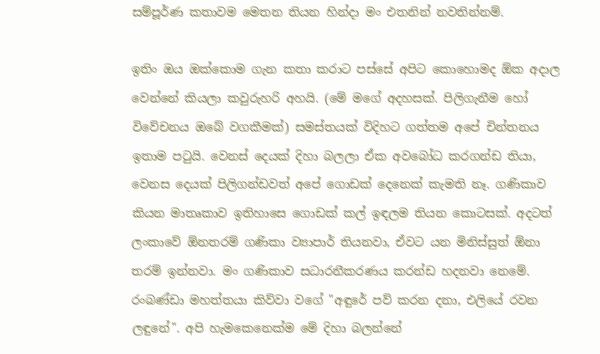සම්පූර්ණ කතාවම මෙතන තියන හින්දා මං එතනින් නවතින්නම්.

ඉතිං ඔය ඔක්කොම ගැන කතා කරාට පස්සේ අපිට කොහොමද ඕක අදාල වෙන්නේ කියලා කවුරුහරි අහයි. (මේ මගේ අදහසක්. පිලිගැනීම හෝ විවේචනය ඔබේ වගකීමක්) සමස්තයක් විදිහට ගත්තම අපේ චින්තනය ඉතාම පටුයි. වෙනස් දෙයක් දිහා බලලා ඒක අවබෝධ කරගන්ඩ තියා, වෙනස දෙයක් පිලිගන්ඩවත් අපේ ගොඩක් දෙනෙක් කැමති නෑ. ගණිකාව කියන මාතෘකාව ඉතිහාසෙ ගොඩක් කල් ඉඳලම තියන කොටසක්. අදටත් ලංකාවේ ඕනතරම් ගණිකා ව්‍යාපාර් තියනවා, ඒවට යන මිනිස්සුත් ඕනා තරම් ඉන්නවා. මං ගණිකාව සධාරනීකරණය කරන්ඩ හදනවා නෙමේ. රංබණ්ඩා මහත්තයා කිව්වා වගේ "අඳුරේ පව් කරන දනා, එලියේ රවන ලඳුනේ". අපි හැමකෙනෙක්ම මේ දිහා බලන්නේ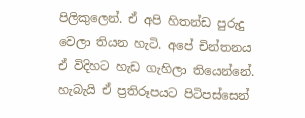පිලිකුලෙන්. ඒ අපි හිතන්ඩ පුරුදු වෙලා තියන හැටි. අපේ චින්තනය ඒ විදිහට හැඩ ගැහිලා තියෙන්නේ. හැබැයි ඒ ප්‍රතිරූපයට පිටිපස්සෙන්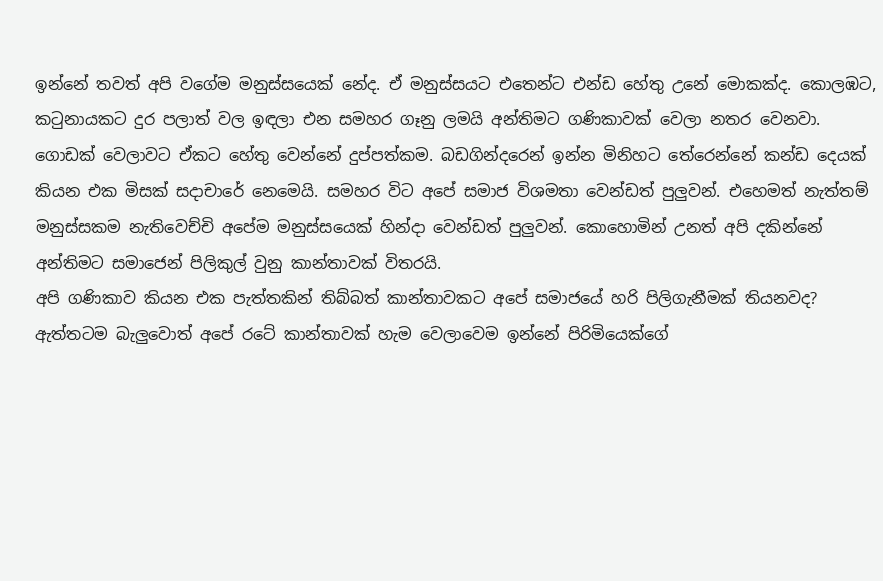ඉන්නේ තවත් අපි වගේම මනුස්සයෙක් නේද. ඒ මනුස්සයට එතෙන්ට එන්ඩ හේතු උනේ මොකක්ද. කොලඹට, කටුනායකට දුර පලාත් වල ඉඳලා එන සමහර ගෑනු ලමයි අන්තිමට ගණිකාවක් වෙලා නතර වෙනවා. ගොඩක් වෙලාවට ඒකට හේතු වෙන්නේ දුප්පත්කම. බඩගින්දරෙන් ඉන්න මිනිහට තේරෙන්නේ කන්ඩ දෙයක් කියන එක මිසක් සදාචාරේ නෙමෙයි. සමහර විට අපේ සමාජ විශමතා වෙන්ඩත් පුලුවන්. එහෙමත් නැත්තම් මනුස්සකම නැතිවෙච්චි අපේම මනුස්සයෙක් හින්දා වෙන්ඩත් පුලුවන්. කොහොමින් උනත් අපි දකින්නේ අන්තිමට සමාජෙන් පිලිකුල් වුනු කාන්තාවක් විතරයි.
අපි ගණිකාව කියන එක පැත්තකින් තිබ්බත් කාන්තාවකට අපේ සමාජයේ හරි පිලිගැනීමක් තියනවද? ඇත්තටම බැලුවොත් අපේ රටේ කාන්තාවක් හැම වෙලාවෙම ඉන්නේ පිරිමියෙක්ගේ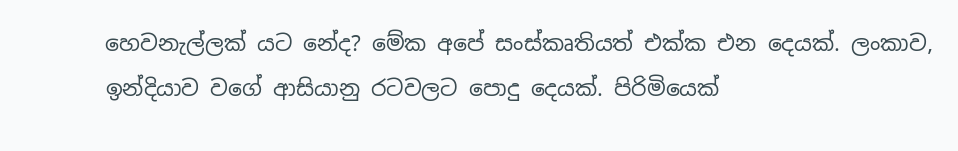හෙවනැල්ලක් යට නේද? මේක අපේ සංස්කෘතියත් එක්ක එන දෙයක්. ලංකාව, ඉන්දියාව වගේ ආසියානු රටවලට පොදු දෙයක්. පිරිමියෙක්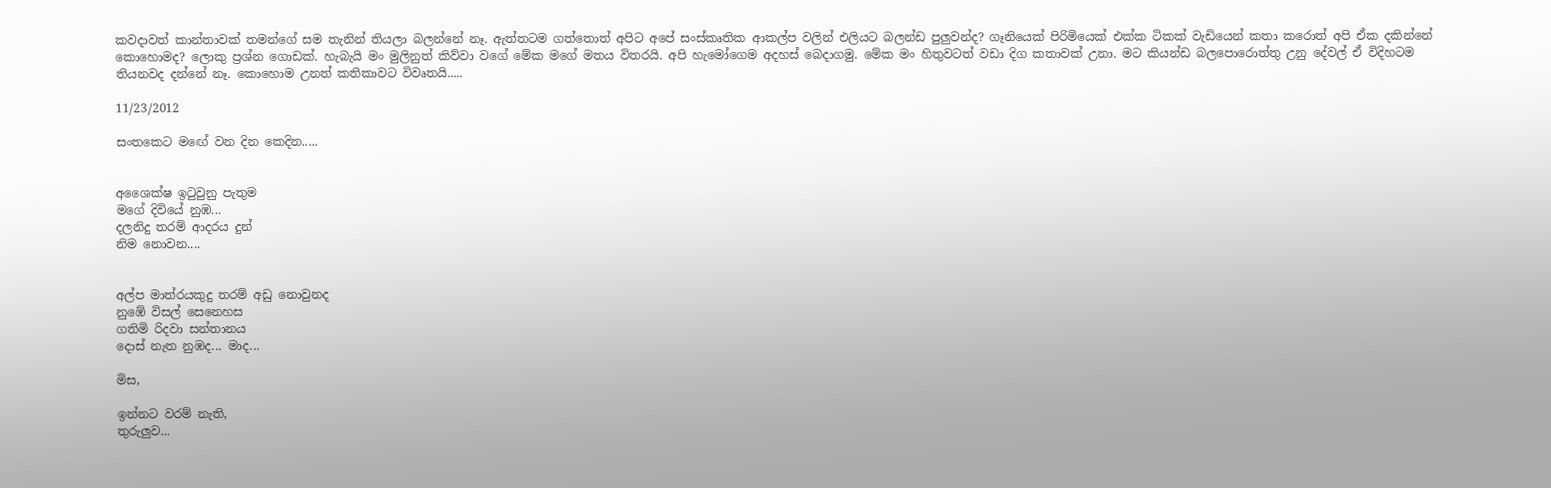කවදාවත් කාන්තාවක් තමන්ගේ සම තැනින් තියලා බලන්නේ නෑ. ඇත්තටම ගත්තොත් අපිට අපේ සංස්කෘතික ආකල්ප වලින් එලියට බලන්ඩ පුලුවන්ද? ගෑනියෙක් පිරිමියෙක් එක්ක ටිකක් වැඩියෙන් කතා කරොත් අපි ඒක දකින්නේ කොහොමද? ලොකු ප්‍රශ්න ගොඩක්. හැබැයි මං මුලිනුත් කිව්වා වගේ මේක මගේ මතය විතරයි. අපි හැමෝගෙම අදහස් බෙදාගමු. මේක මං හිතුවටත් වඩා දිග කතාවක් උනා. මට කියන්ඩ බලපොරොත්තු උනු දේවල් ඒ විදිහටම තියනවද දන්නේ නෑ. කොහොම උනත් කතිකාවට විවෘතයි.....

11/23/2012

සංතකෙට මඟේ වන දින කෙදින.....


අශෛක්ෂ ඉටුවුනු පැතුම
මගේ දිවියේ නුඹ...
දලනිදු තරම් ආදරය දුන්
නිම නොවන....


අල්ප මාත්රයකුදු තරම් අඩු නොවුනද
නුඹේ විසල් සෙනෙහස
ගතිමි රිදවා සන්තානය
දොස් නැත නුඹද... මාද...

මිස,

ඉන්නට වරම් නැති,
තුරුලුව...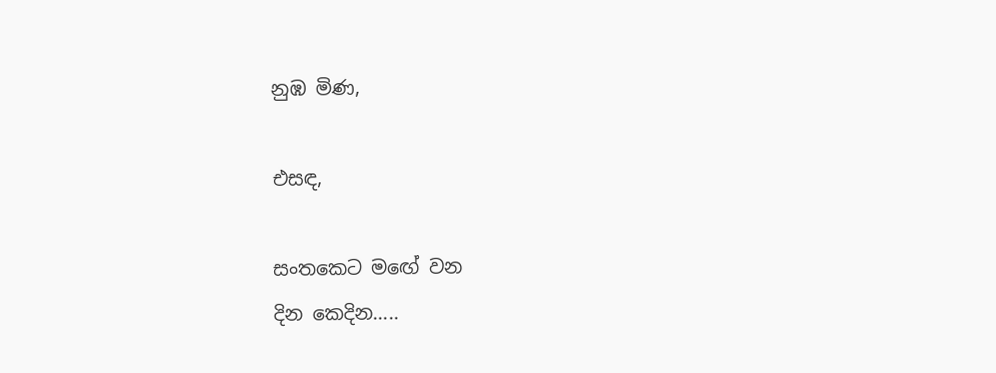නුඹ මිණ,

එසඳ,

සංතකෙට මඟේ වන
දින කෙදින.....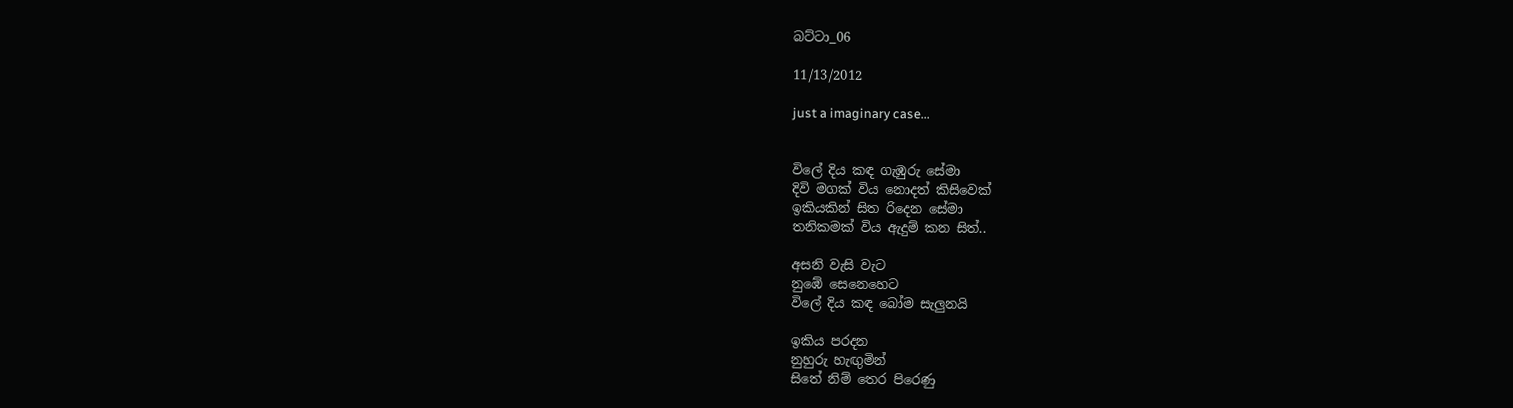බට්ටා_06

11/13/2012

just a imaginary case...


විලේ දිය කඳ ගැඹුරු සේමා
දිවි මගක් විය නොදත් කිසිවෙක්
ඉකියකින් සිත රිදෙන සේමා
තනිකමක් විය ඇදුම් කන සිත්..

අසනි වැසි වැට
නුඹේ සෙනෙහෙට
විලේ දිය කඳ බෝම සැලුනයි

ඉකිය පරදන
නුහුරු හැඟුමින්
සිතේ නිම් තෙර පිරෙණු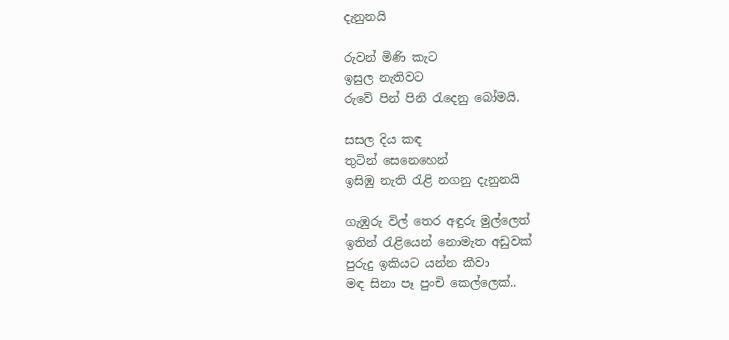දැනුනයි

රුවන් මිණි කැට
ඉසුල නැතිවට
රුවේ පින් පිනි රැදෙනු බෝමයි.

සසල දිය කඳ
තුටින් සෙනෙහෙන්
ඉසිඹු නැති රැළි නගනු දැනුනයි

ගැඹුරු විල් තෙර අඳුරු මුල්ලෙත්
ඉතින් රැළියෙන් නොමැත අඩුවක්
පුරුදු ඉකියට යන්න කීවා
මඳ සිනා පෑ පුංචි කෙල්ලෙක්..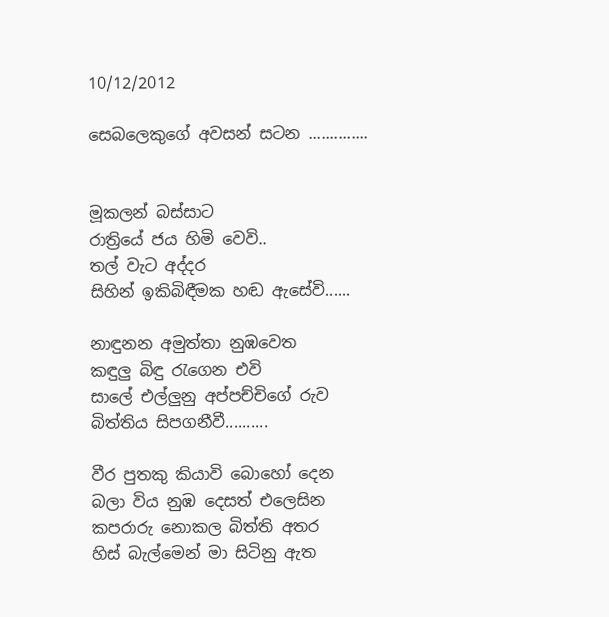10/12/2012

සෙබලෙකුගේ අවසන් සටන ..............


මූකලන් බස්සාට
රාත්‍රියේ ජය හිමි වෙවි..
තල් වැට අද්දර
සිහින් ඉකිබිඳීමක හඬ ඇසේවි......

නාඳුනන අමුත්තා නුඹවෙත
කඳුලු බිඳු රැගෙන එවි
සාලේ එල්ලුනු අප්පච්චිගේ රුව
බිත්තිය සිපගනීවී..........

වීර පුතකු කියාවි බොහෝ දෙන
බලා විය නුඹ දෙසත් එලෙසින
කපරාරු නොකල බිත්ති අතර
හිස් බැල්මෙන් මා සිටිනු ඇත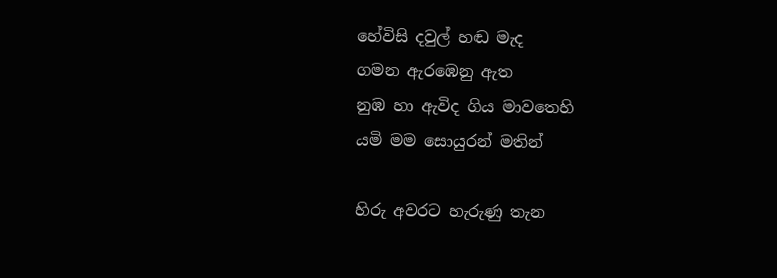හේවිසි දවුල් හඬ මැද
ගමන ඇරඹෙනු ඇත
නුඹ හා ඇවිද ගිය මාවතෙහි
යමි මම සොයුරන් මතින්

හිරු අවරට හැරුණු තැන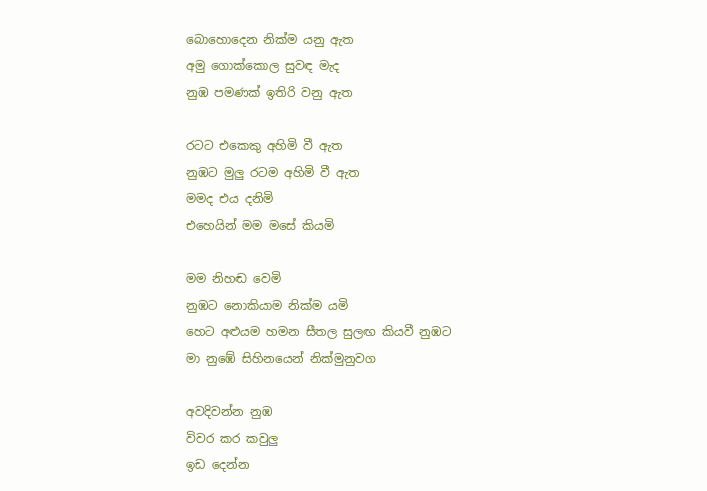බොහොදෙන නික්ම යනු ඇත
අමු ගොක්කොල සුවඳ මැද
නුඹ පමණක් ඉතිරි වනු ඇත

රටට එකෙකු අහිමි වී ඇත
නුඹට මුලු රටම අහිමි වී ඇත
මමද එය දනිමි
එහෙයින් මම මසේ කියමි

මම නිහඬ වෙමි
නුඹට නොකියාම නික්ම යමි
හෙට අළුයම හමන සීතල සුලඟ කියවී නුඹට
මා නුඹේ සිහිනයෙන් නික්මුනුවග

අවදිවන්න නුඹ
විවර කර කවුලු
ඉඩ දෙන්න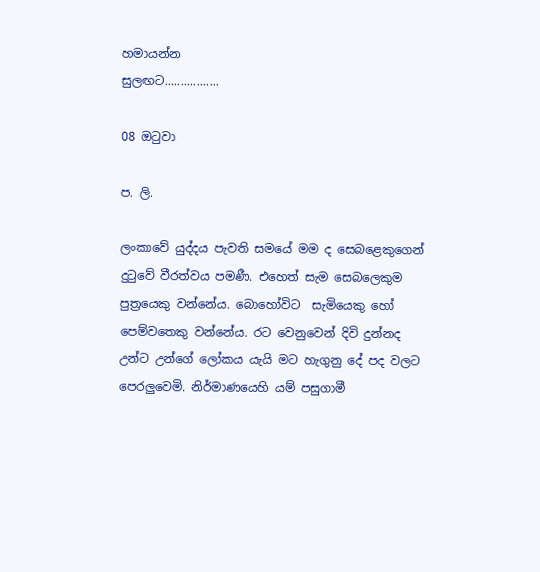හමායන්න
සුලඟට.................

08 ඔටුවා

ප. ලි.

ලංකාවේ යුද්දය පැවති සමයේ මම ද සෙබළෙකුගෙන් දුටුවේ වීරත්වය පමණී. එහෙත් සැම සෙබලෙකුම පුත්‍රයෙකු වන්නේය. බොහෝවිට  සැමියෙකු හෝ පෙම්වතෙකු වන්නේය. රට වෙනුවෙන් දිවි දුන්නද උන්ට උන්ගේ ලෝකය යැයි මට හැගුනු දේ පද වලට පෙරලුවෙමි. නිර්මාණයෙහි යම් පසුගාමී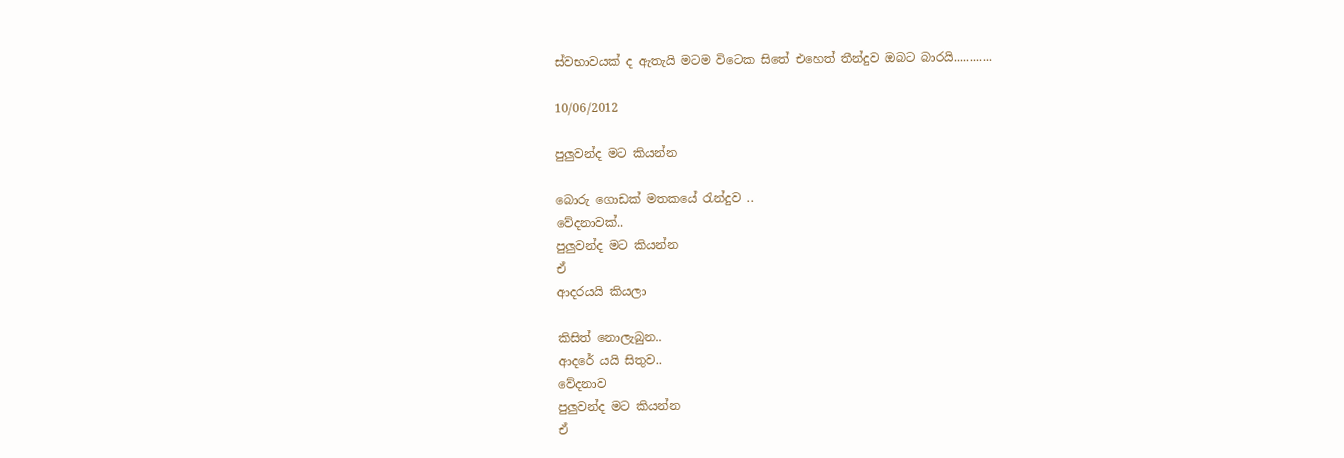ස්වභාවයක් ද ඇතැයි මටම විටෙක සිතේ එහෙත් තීන්දුව ඔබට බාරයි............

10/06/2012

පුලුවන්ද මට කියන්න

බොරු ගොඩක් මතකයේ රැන්දුව ..
වේදනාවක්..
පුලුවන්ද මට කියන්න
ඒ
ආදරයයි කියලා

කිසිත් නොලැබුන..
ආදරේ යයි සිතුව..
වේදනාව
පුලුවන්ද මට කියන්න
ඒ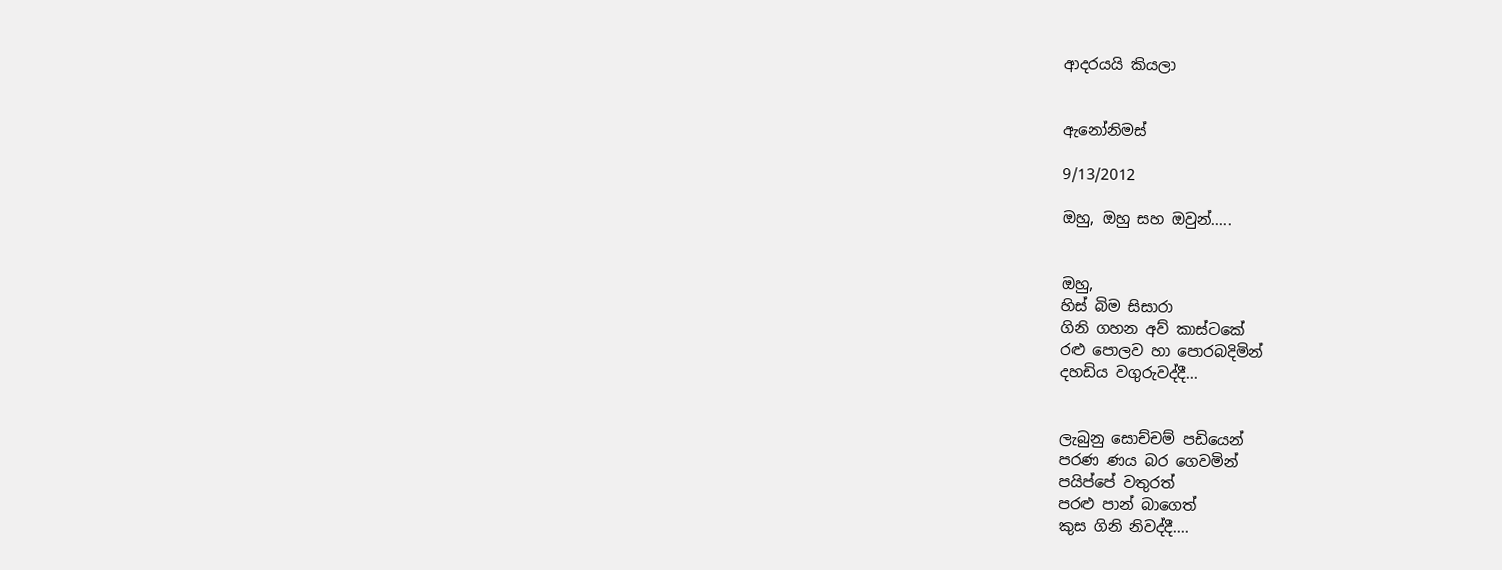ආදරයයි කියලා


ඇනෝනිමස්

9/13/2012

ඔහු, ඔහු සහ ඔවුන්.....


ඔහු,
හිස් බිම සිසාරා
ගිනි ගහන අව් කාස්ටකේ
රළු පොලව හා පොරබදිමින්
දහඩිය වගුරුවද්දී...


ලැබුනු සොච්චම් පඩියෙන්
පරණ ණය බර ගෙවමින්
පයිප්පේ වතුරත්
පරළු පාන් බාගෙත්
කුස ගිනි නිවද්දී....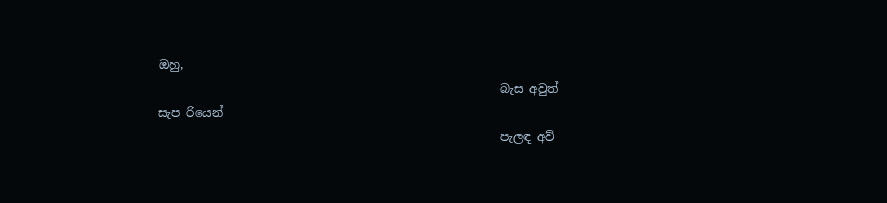ඔහු,
                                                         බැස අවුත් සැප රියෙන්
                                                         පැලඳ අව්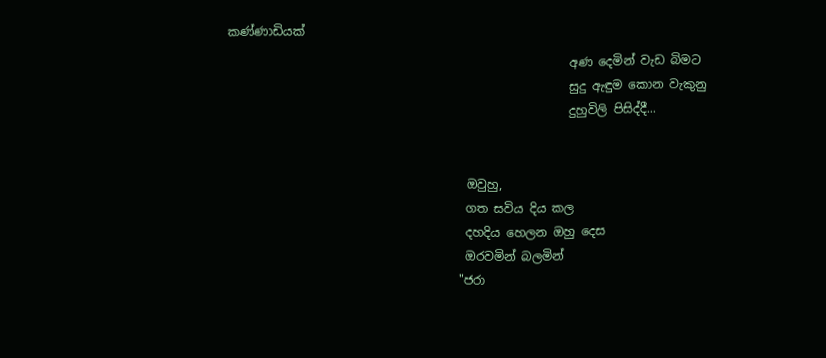කණ්ණාඩියක්
                                                         අණ දෙමින් වැඩ බිමට
                                                         සුදු ඇඳුම කොන වැකුනු
                                                         දුහුවිලි පිසිද්දී...


                                        ඔවුහු,
                                        ගත සවිය දිය කල
                                        දහදිය හෙලන ඔහු දෙස
                                        ඔරවමින් බලමින්
                                       "ජරා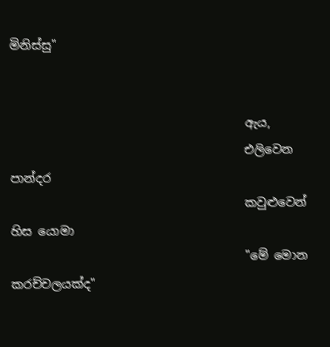මිනිස්සු"


                                       ඇය,
                                       එලිවෙන පාන්දර
                                       කවුළුවෙන් හිස යොමා
                                       "මේ මොන කරච්චලයක්ද"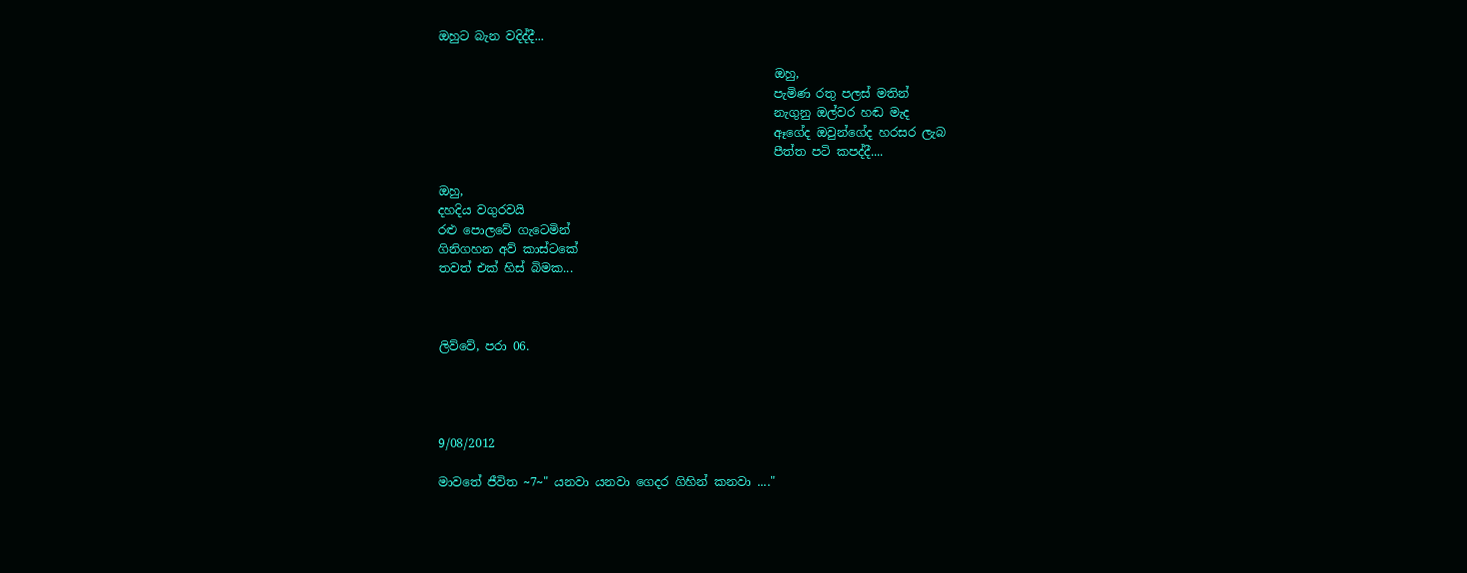ඔහුට බැන වදිද්දී...

                                                        ඔහු,
                                                        පැමිණ රතු පලස් මතින්
                                                        නැගුනු ඔල්වර හඬ මැද
                                                        ඈගේද ඔවුන්ගේද හරසර ලැබ
                                                        පීත්ත පටි කපද්දී....

ඔහු,
දහදිය වගුරවයි
රළු පොලවේ ගැටෙමින්
ගිනිගහන අව් කාස්ටකේ
තවත් එක් හිස් බිමක...



ලිව්වේ, පරා 06.




9/08/2012

මාවතේ ජීවිත ~7~" යනවා යනවා ගෙදර ගිහින් කනවා ...."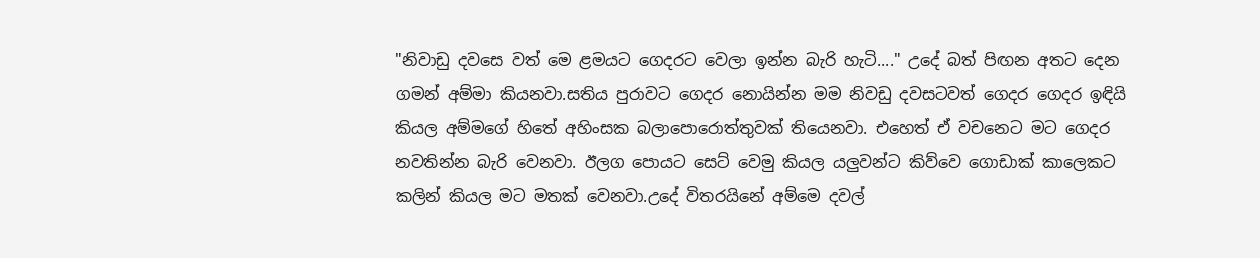"නිවාඩු දවසෙ වත් මෙ ළමයට ගෙදරට වෙලා ඉන්න බැරි හැටි...." උදේ බත් පිඟන අතට දෙන ගමන් අම්මා කියනවා.සතිය පුරාවට ගෙදර නොයින්න මම නිවඩු දවසටවත් ගෙදර ගෙදර ඉඳියි කියල අම්මගේ හිතේ අහිංසක බලාපොරොත්තුවක් තියෙනවා. එහෙත් ඒ වචනෙට මට ගෙදර නවතින්න බැරි වෙනවා. ඊලග පොයට සෙට් වෙමු කියල යලුවන්ට කිව්වෙ ගොඩාක් කාලෙකට කලින් කියල මට මතක් වෙනවා.උදේ විතරයිනේ අම්මෙ දවල්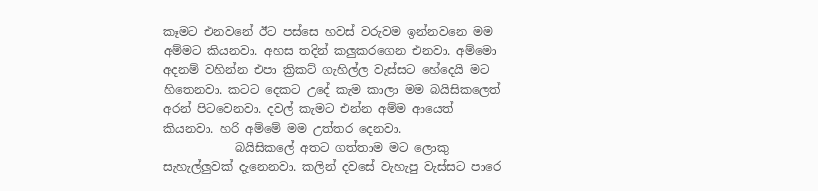කෑමට එනවනේ ඊට පස්සෙ හවස් වරුවම ඉන්නවනෙ මම අම්මට කියනවා. අහස තදින් කලුකරගෙන එනවා. අම්මො අදනම් වහින්න එපා ක්‍රිකට් ගැහිල්ල වැස්සට හේදෙයි මට හිතෙනවා. කටට දෙකට උදේ කැම කාලා මම බයිසිකලෙත් අරන් පිටවෙනවා. දවල් කැමට එන්න අම්ම ආයෙත් කියනවා. හරි අම්මේ මම උත්තර දෙනවා.
            බයිසිකලේ අතට ගත්තාම මට ලොකු සැහැල්ලුවක් දැනෙනවා. කලින් දවසේ වැහැපු වැස්සට පාරෙ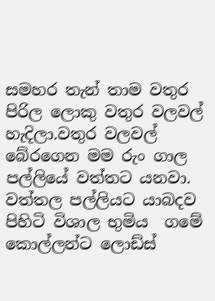සමහර තැන් තාම වතුර පිරිල ලොකු වතුර වලවල් හැදිලා.වතුර වලවල් බේරගෙන මම රුං ගාල පල්ලියේ වත්තට යනවා. වත්තල පල්ලියට යාබදව පිහිටි විශාල භුමිය  ගමේ කොල්ලන්ට ලොඩ්ස්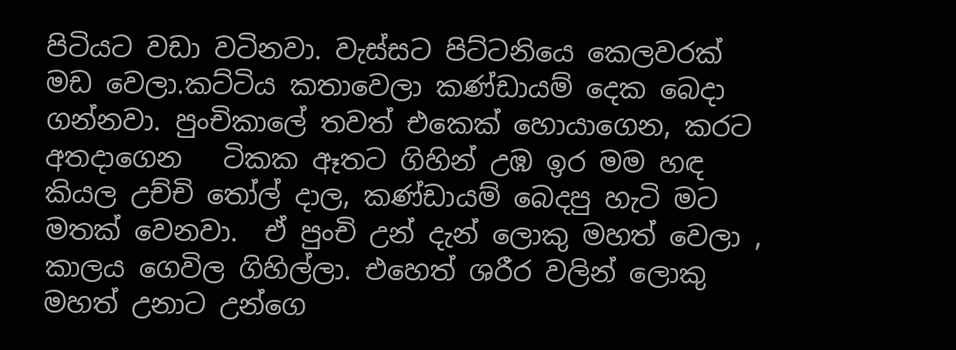පිටියට වඩා වටිනවා. වැස්සට පිට්ටනියෙ කෙලවරක් මඩ වෙලා.කට්ටිය කතාවෙලා කණ්ඩායම් දෙක බෙදා ගන්නවා. පුංචිකාලේ තවත් එකෙක් හොයාගෙන, කරට අතදාගෙන   ටිකක ඈතට ගිහින් උඹ ඉර මම හඳ කියල උච්චි තෝල් දාල, කණ්ඩායම් බෙදපු හැටි මට මතක් වෙනවා.  ඒ පුංචි උන් දැන් ලොකු මහත් වෙලා , කාලය ගෙවිල ගිහිල්ලා. එහෙත් ශරීර වලින් ලොකු මහත් උනාට උන්ගෙ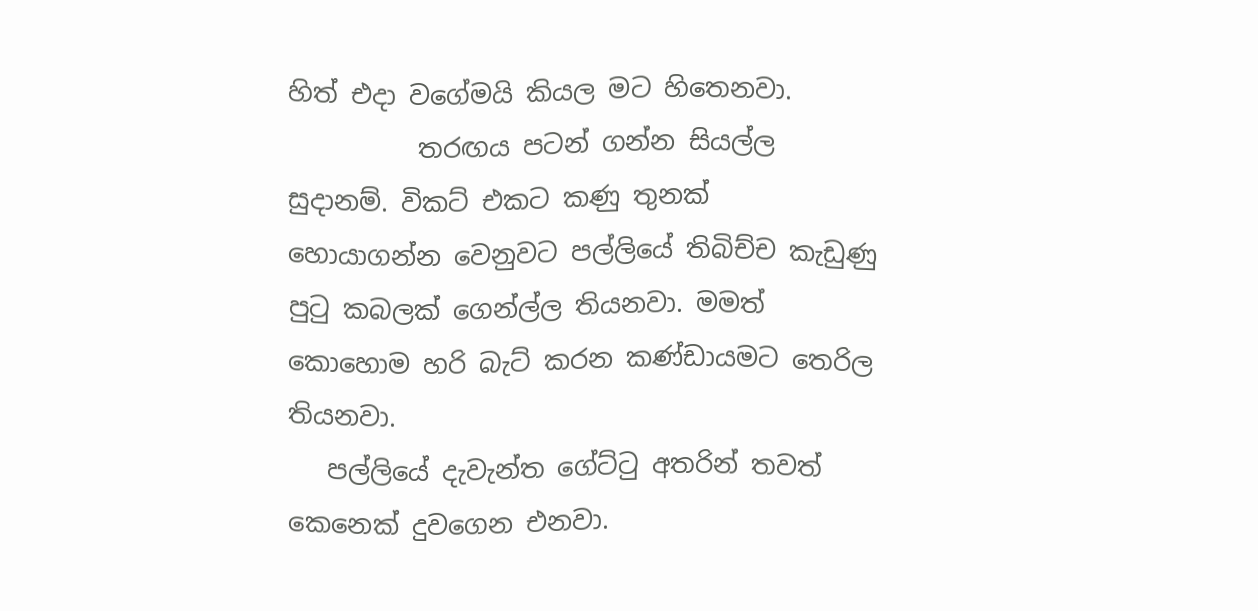හිත් එදා වගේමයි කියල මට හිතෙනවා.
          තරඟය පටන් ගන්න සියල්ල සුදානම්. විකට් එකට කණු තුනක්  හොයාගන්න වෙනුවට පල්ලියේ තිබිච්ච කැඩුණු පුටු කබලක් ගෙන්ල්ල තියනවා. මමත් කොහොම හරි බැට් කරන කණ්ඩායමට තෙරිල තියනවා.
   පල්ලියේ දැවැන්ත ගේට්ටු අතරින් තවත් කෙනෙක් දුවගෙන එනවා.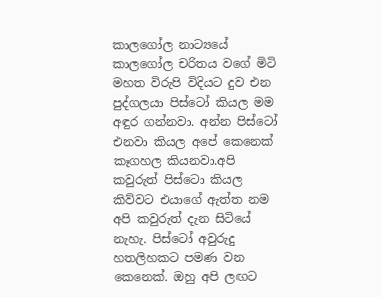කාලගෝල නාට්‍යයේ කාලගෝල චරිතය වගේ මිටි මහත විරුපි විදියට දුව එන පුද්ගලයා පිස්ටෝ කියල මම අඳුර ගන්නවා. අන්න පිස්ටෝ එනවා කියල අපේ කෙනෙක් කෑගහල කියනවා.අපි කවුරුත් පිස්ටො කියල කිව්වට එයාගේ ඇත්ත නම අපි කවුරුත් දැන සිටියේ නැහැ. පිස්ටෝ අවුරුදු හතලිහකට පමණ වන කෙනෙක්. ඔහු අපි ලඟට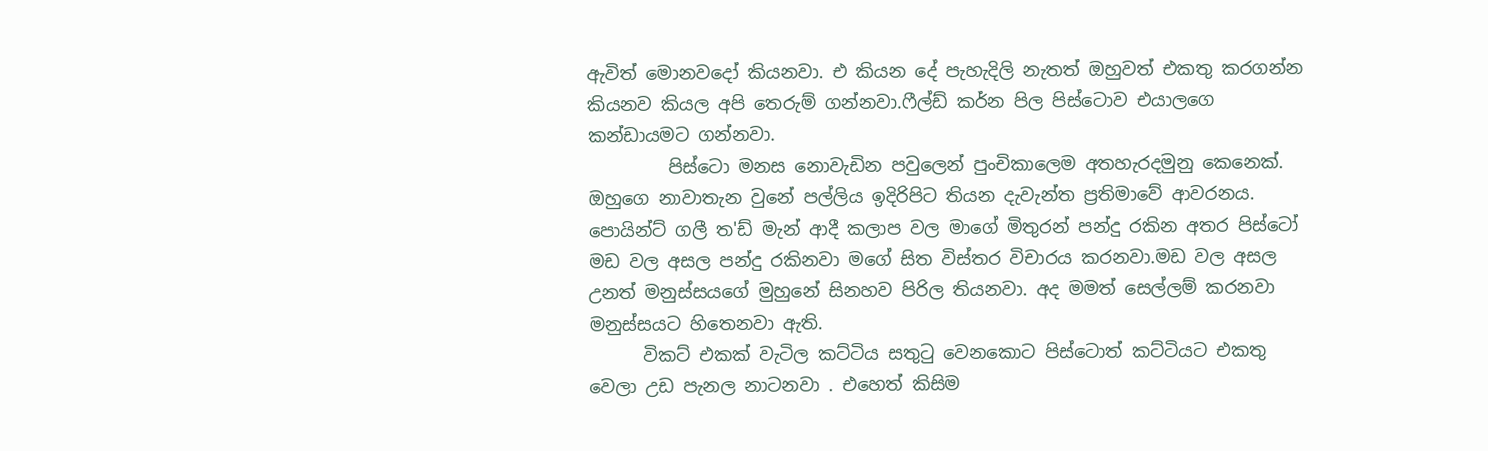ඇවිත් මොනවදෝ කියනවා. එ කියන දේ පැහැදිලි නැතත් ඔහුවත් එකතු කරගන්න කියනව කියල අපි තෙරුම් ගන්නවා.ෆීල්ඩ් කර්න පිල පිස්ටොව එයාලගෙ කන්ඩායමට ගන්නවා.
         පිස්ටො මනස නොවැඩින පවුලෙන් පුංචිකාලෙම අතහැරදමුනු කෙනෙක්. ඔහුගෙ නාවාතැන වුනේ පල්ලිය ඉදිරිපිට තියන දැවැන්ත ප්‍රතිමාවේ ආවරනය. පොයින්ට් ගලී ත'ඩ් මැන් ආදී කලාප වල මාගේ මිතුරන් පන්දු රකින අතර පිස්ටෝ මඩ වල අසල පන්දු රකිනවා මගේ සිත විස්තර විචාරය කරනවා.මඩ වල අසල උනත් මනුස්සයගේ මුහුනේ සිනහව පිරිල තියනවා. අද මමත් සෙල්ලම් කරනවා මනුස්සයට හිතෙනවා ඇති.
      විකට් එකක් වැටිල කට්ටිය සතුටු වෙනකොට පිස්ටොත් කට්ටියට එකතු වෙලා උඩ පැනල නාටනවා . එහෙත් කිසිම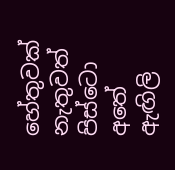හේතුවක් නැතුවත් පිස්ටො අතේ ඇඟිලි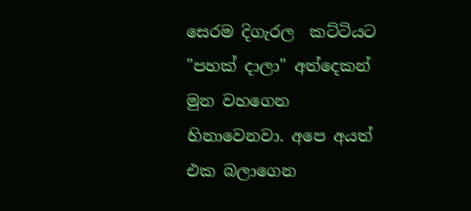සෙරම දිගැරල  කට්ටියට "පහක් දාලා" අත්දෙකන් මුන වහගෙන හිනාවෙනවා. අපෙ අයත් එක බලාගෙන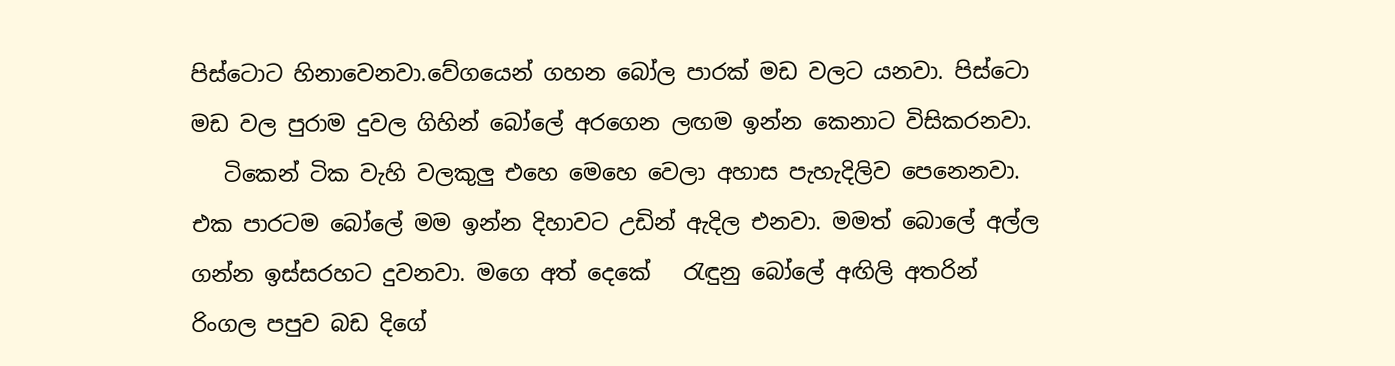පිස්ටොට හිනාවෙනවා.වේගයෙන් ගහන බෝල පාරක් මඩ වලට යනවා. පිස්ටො මඩ වල පුරාම දුවල ගිහින් බෝලේ අරගෙන ලඟම ඉන්න කෙනාට විසිකරනවා.
   ටිකෙන් ටික වැහි වලකුලු එහෙ මෙහෙ වෙලා අහාස පැහැදිලිව පෙනෙනවා. එක පාරටම බෝලේ මම ඉන්න දිහාවට උඩින් ඇදිල එනවා. මමත් බොලේ අල්ල ගන්න ඉස්සරහට දුවනවා. මගෙ අත් දෙකේ   රැඳුනු බෝලේ අඟිලි අතරින් රිංගල පපුව බඩ දිගේ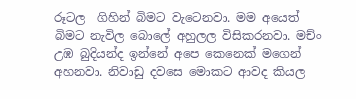රූටල  ගිහින් බිමට වැටෙනවා. මම අයෙත් බිමට නැවිල බොලේ අහුලල විසිකරනවා. මච්ං උඹ බුදියන්ද ඉන්නේ අපෙ කෙනෙක් මගෙන් අහනවා. නිවාඩු දවසෙ මොකට ආවද කියල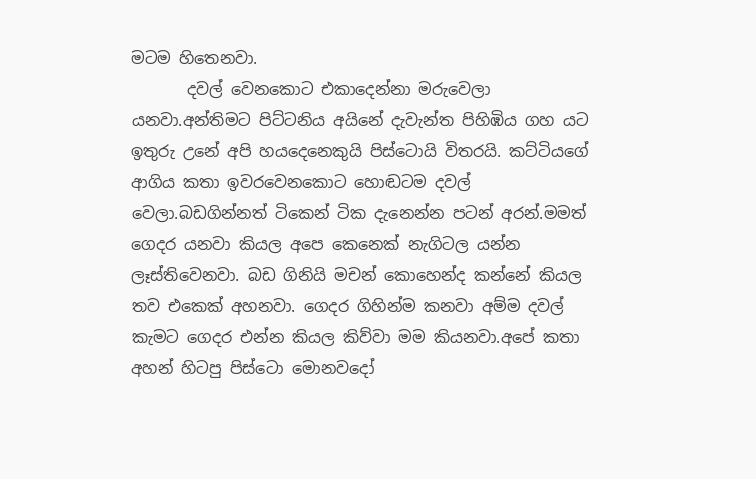මටම හිතෙනවා.
       දවල් වෙනකොට එකාදෙන්නා මරුවෙලා යනවා.අන්තිමට පිට්ටනිය අයිනේ දැවැන්ත පිහිඹිය ගහ යට ඉතුරු උනේ අපි හයදෙනෙකුයි පිස්ටොයි විතරයි. කට්ටියගේ ආගිය කතා ඉවරවෙනකොට හොඬටම දවල් වෙලා.බඩගින්නත් ටිකෙන් ටික දැනෙන්න පටන් අරන්.මමත් ගෙදර යනවා කියල අපෙ කෙනෙක් නැගිටල යන්න ලෑස්තිවෙනවා. බඩ ගිනියි මචන් කොහෙන්ද කන්නේ කියල තව එකෙක් අහනවා. ගෙදර ගිහින්ම කනවා අම්ම දවල් කැමට ගෙදර එන්න කියල කිව්වා මම කියනවා.අපේ කතා අහන් හිටපු පිස්ටො මොනවදෝ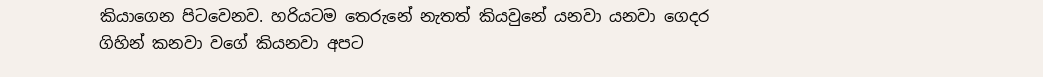කියාගෙන පිටවෙනව. හරියටම තෙරුනේ නැතත් කියවුනේ යනවා යනවා ගෙදර ගිහින් කනවා වගේ කියනවා අපට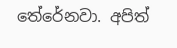තේරේනවා. අපිත්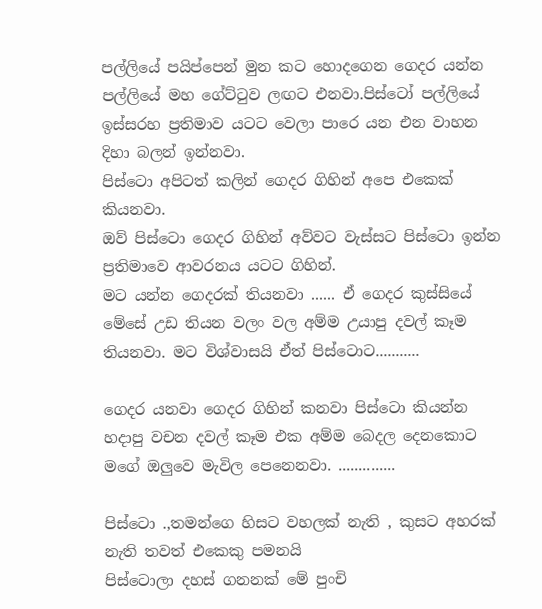පල්ලියේ පයිප්පෙන් මුන කට හොදගෙන ගෙදර යන්න පල්ලියේ මහ ගේට්ටුව ලඟට එනවා.පිස්ටෝ පල්ලියේ ඉස්සරහ ප්‍රතිමාව යටට වෙලා පාරෙ යන එන වාහන දිහා බලන් ඉන්නවා.
පිස්ටො අපිටත් කලින් ගෙදර ගිහින් අපෙ එකෙක් කියනවා.
ඔව් පිස්ටො ගෙදර ගිහින් අව්වට වැස්සට පිස්ටො ඉන්න ප්‍රතිමාවෙ ආවරනය යටට ගිහින්.
මට යන්න ගෙදරක් තියනවා ...... ඒ ගෙදර කුස්සියේ මේසේ උඩ තියන වලං වල අම්ම උයාපු දවල් කෑම තියනවා. මට විශ්වාසයි ඒත් පිස්ටොට...........

ගෙදර යනවා ගෙදර ගිහින් කනවා පිස්ටො කියන්න හදාපු වචන දවල් කෑම එක අම්ම බෙදල දෙනකොට මගේ ඔලුවෙ මැවිල පෙනෙනවා. ..............

පිස්ටො .,තමන්ගෙ හිසට වහලක් නැති , කුසට අහරක් නැති තවත් එකෙකු පමනයි
පිස්ටොලා දහස් ගනනක් මේ පුංචි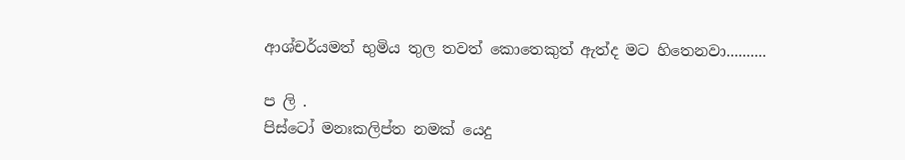ආශ්චර්යමත් භුමිය තුල තවත් කොතෙකුත් ඇත්ද මට හිතෙනවා..........

ප ලි .
පිස්ටෝ මනඃකලිප්ත නමක් යෙදු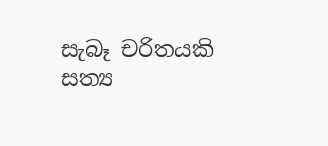සැබෑ චරිතයකි
සත්‍ය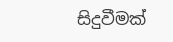සිදුවීමක්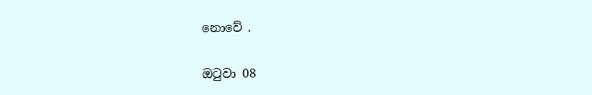නොවේ .

ඔටුවා 08